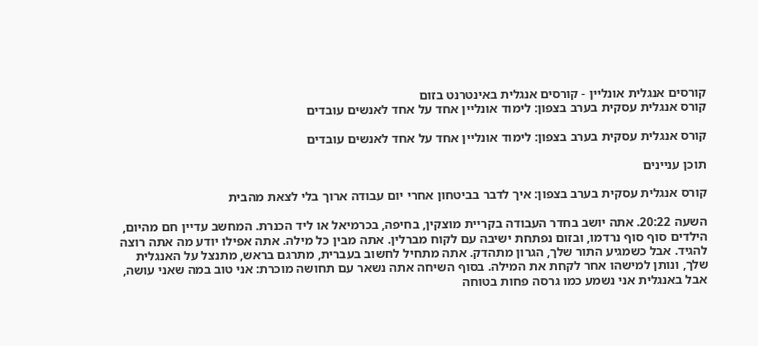קורסים אנגלית אונליין - קורסים אנגלית באינטרנט בזום
קורס אנגלית עסקית בערב בצפון: לימוד אונליין אחד על אחד לאנשים עובדים

קורס אנגלית עסקית בערב בצפון: לימוד אונליין אחד על אחד לאנשים עובדים

תוכן עניינים

קורס אנגלית עסקית בערב בצפון: איך לדבר בביטחון אחרי יום עבודה ארוך בלי לצאת מהבית

השעה 20:22. אתה יושב בחדר העבודה בקריית מוצקין, בחיפה, בכרמיאל או ליד הכנרת. המחשב עדיין חם מהיום, הילדים סוף סוף נרדמו, ובזום נפתחת ישיבה עם לקוח מברלין. אתה מבין כל מילה. אתה אפילו יודע מה אתה רוצה להגיד. אבל כשמגיע התור שלך, הגרון מתהדק. אתה מתחיל לחשוב בעברית, מתרגם בראש, מתנצל על האנגלית שלך, ונותן למישהו אחר לקחת את המילה. בסוף השיחה אתה נשאר עם תחושה מוכרת: אני טוב במה שאני עושה, אבל באנגלית אני נשמע כמו גרסה פחות בטוחה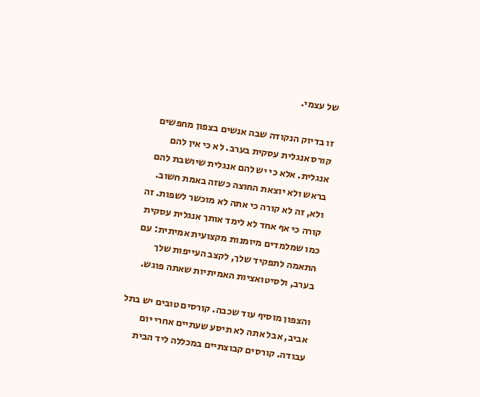של עצמי.

זו בדיוק הנקודה שבה אנשים בצפון מחפשים קורס אנגלית עסקית בערב. לא כי אין להם אנגלית. אלא כי יש להם אנגלית שיושבת להם בראש ולא יוצאת החוצה כשזה באמת חשוב. ולא, זה לא קורה כי אתה לא מוכשר לשפות. זה קורה כי אף אחד לא לימד אותך אנגלית עסקית כמו שמלמדים מיומנות מקצועית אמיתית: עם התאמה לתפקיד שלך, לקצב העייפות שלך בערב, ולסיטואציות האמיתיות שאתה פוגש.

והצפון מוסיף עוד שכבה. קורסים טובים יש בתל אביב, אבל אתה לא תיסע שעתיים אחרי יום עבודה. קורסים קבוצתיים במכללה ליד הבית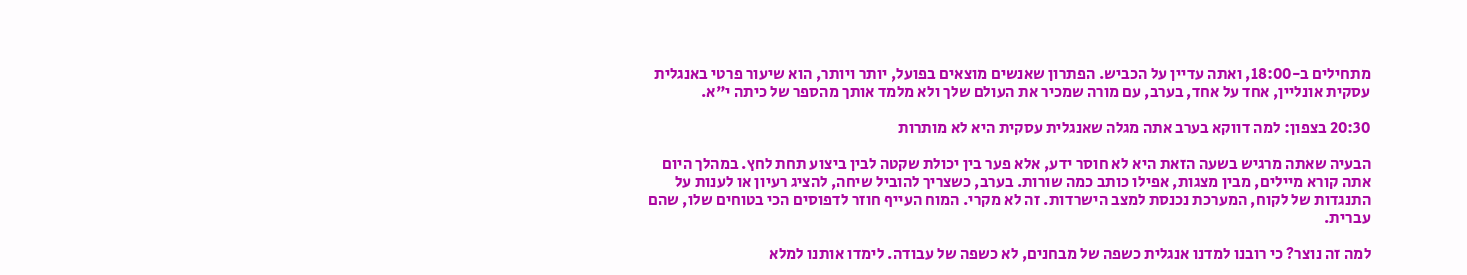מתחילים ב-18:00, ואתה עדיין על הכביש. הפתרון שאנשים מוצאים בפועל, יותר ויותר, הוא שיעור פרטי באנגלית עסקית אונליין, אחד על אחד, בערב, עם מורה שמכיר את העולם שלך ולא מלמד אותך מהספר של כיתה י"א.

20:30 בצפון: למה דווקא בערב אתה מגלה שאנגלית עסקית היא לא מותרות

הבעיה שאתה מרגיש בשעה הזאת היא לא חוסר ידע, אלא פער בין יכולת שקטה לבין ביצוע תחת לחץ. במהלך היום אתה קורא מיילים, מבין מצגות, אפילו כותב כמה שורות. בערב, כשצריך להוביל שיחה, להציג רעיון או לענות על התנגדות של לקוח, המערכת נכנסת למצב הישרדות. זה לא מקרי. המוח העייף חוזר לדפוסים הכי בטוחים שלו, שהם עברית.

למה זה נוצר? כי רובנו למדנו אנגלית כשפה של מבחנים, לא כשפה של עבודה. לימדו אותנו למלא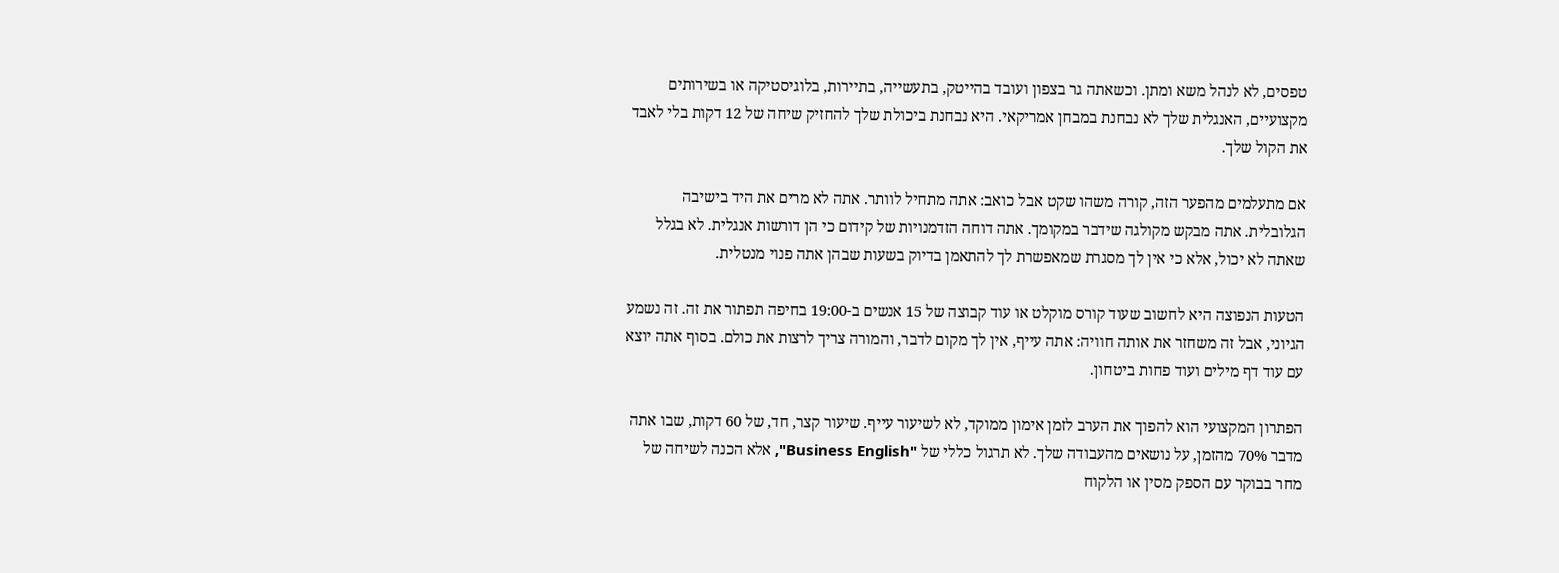טפסים, לא לנהל משא ומתן. וכשאתה גר בצפון ועובד בהייטק, בתעשייה, בתיירות, בלוגיסטיקה או בשירותים מקצועיים, האנגלית שלך לא נבחנת במבחן אמריקאי. היא נבחנת ביכולת שלך להחזיק שיחה של 12 דקות בלי לאבד את הקול שלך.

אם מתעלמים מהפער הזה, קורה משהו שקט אבל כואב: אתה מתחיל לוותר. אתה לא מרים את היד בישיבה הגלובלית. אתה מבקש מקולגה שידבר במקומך. אתה דוחה הזדמנויות של קידום כי הן דורשות אנגלית. לא בגלל שאתה לא יכול, אלא כי אין לך מסגרת שמאפשרת לך להתאמן בדיוק בשעות שבהן אתה פנוי מנטלית.

הטעות הנפוצה היא לחשוב שעוד קורס מוקלט או עוד קבוצה של 15 אנשים ב-19:00 בחיפה תפתור את זה. זה נשמע הגיוני, אבל זה משחזר את אותה חוויה: אתה עייף, אין לך מקום לדבר, והמורה צריך לרצות את כולם. בסוף אתה יוצא עם עוד דף מילים ועוד פחות ביטחון.

הפתרון המקצועי הוא להפוך את הערב לזמן אימון ממוקד, לא לשיעור עייף. שיעור קצר, חד, של 60 דקות, שבו אתה מדבר 70% מהזמן, על נושאים מהעבודה שלך. לא תרגול כללי של "Business English", אלא הכנה לשיחה של מחר בבוקר עם הספק מסין או הלקוח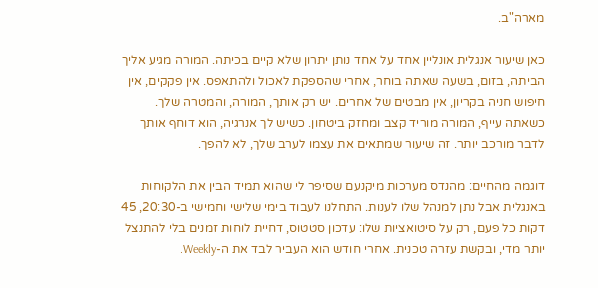מארה"ב.

כאן שיעור אנגלית אונליין אחד על אחד נותן יתרון שלא קיים בכיתה. המורה מגיע אליך הביתה, בזום, בשעה שאתה בוחר, אחרי שהספקת לאכול ולהתאפס. אין פקקים, אין חיפוש חניה בקריון, אין מבטים של אחרים. יש רק אותך, המורה, והמטרה שלך. כשאתה עייף, המורה מוריד קצב ומחזק ביטחון. כשיש לך אנרגיה, הוא דוחף אותך לדבר מורכב יותר. זה שיעור שמתאים את עצמו לערב שלך, לא להפך.

דוגמה מהחיים: מהנדס מערכות מיקנעם שסיפר לי שהוא תמיד הבין את הלקוחות באנגלית אבל נתן למנהל שלו לענות. התחלנו לעבוד בימי שלישי וחמישי ב-20:30, 45 דקות כל פעם, רק על סיטואציות שלו: עדכון סטטוס, דחיית לוחות זמנים בלי להתנצל יותר מדי, ובקשת עזרה טכנית. אחרי חודש הוא העביר לבד את ה-Weekly.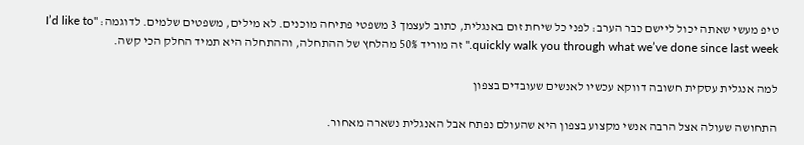טיפ מעשי שאתה יכול ליישם כבר הערב: לפני כל שיחת זום באנגלית, כתוב לעצמך 3 משפטי פתיחה מוכנים. לא מילים, משפטים שלמים. לדוגמה: "I’d like to quickly walk you through what we’ve done since last week." זה מוריד 50% מהלחץ של ההתחלה, וההתחלה היא תמיד החלק הכי קשה.

למה אנגלית עסקית חשובה דווקא עכשיו לאנשים שעובדים בצפון

התחושה שעולה אצל הרבה אנשי מקצוע בצפון היא שהעולם נפתח אבל האנגלית נשארה מאחור.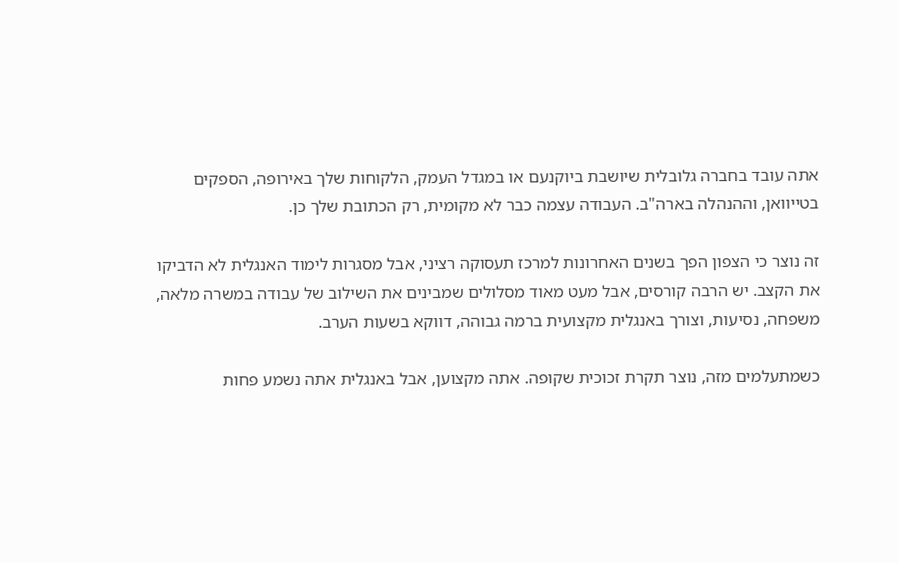אתה עובד בחברה גלובלית שיושבת ביוקנעם או במגדל העמק, הלקוחות שלך באירופה, הספקים בטייוואן, וההנהלה בארה"ב. העבודה עצמה כבר לא מקומית, רק הכתובת שלך כן.

זה נוצר כי הצפון הפך בשנים האחרונות למרכז תעסוקה רציני, אבל מסגרות לימוד האנגלית לא הדביקו את הקצב. יש הרבה קורסים, אבל מעט מאוד מסלולים שמבינים את השילוב של עבודה במשרה מלאה, משפחה, נסיעות, וצורך באנגלית מקצועית ברמה גבוהה, דווקא בשעות הערב.

כשמתעלמים מזה, נוצר תקרת זכוכית שקופה. אתה מקצוען, אבל באנגלית אתה נשמע פחות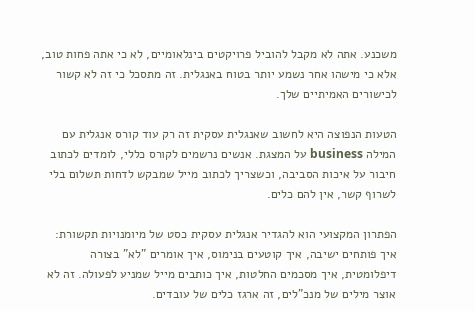משכנע. אתה לא מקבל להוביל פרויקטים בינלאומיים, לא כי אתה פחות טוב, אלא כי מישהו אחר נשמע יותר בטוח באנגלית. זה מתסכל כי זה לא קשור לכישורים האמיתיים שלך.

הטעות הנפוצה היא לחשוב שאנגלית עסקית זה רק עוד קורס אנגלית עם המילה business על המצגת. אנשים נרשמים לקורס כללי, לומדים לכתוב חיבור על איכות הסביבה, וכשצריך לכתוב מייל שמבקש לדחות תשלום בלי לשרוף קשר, אין להם כלים.

הפתרון המקצועי הוא להגדיר אנגלית עסקית כסט של מיומנויות תקשורת: איך פותחים ישיבה, איך קוטעים בנימוס, איך אומרים "לא" בצורה דיפלומטית, איך מסכמים החלטות, איך כותבים מייל שמניע לפעולה. זה לא אוצר מילים של מנכ"לים, זה ארגז כלים של עובדים.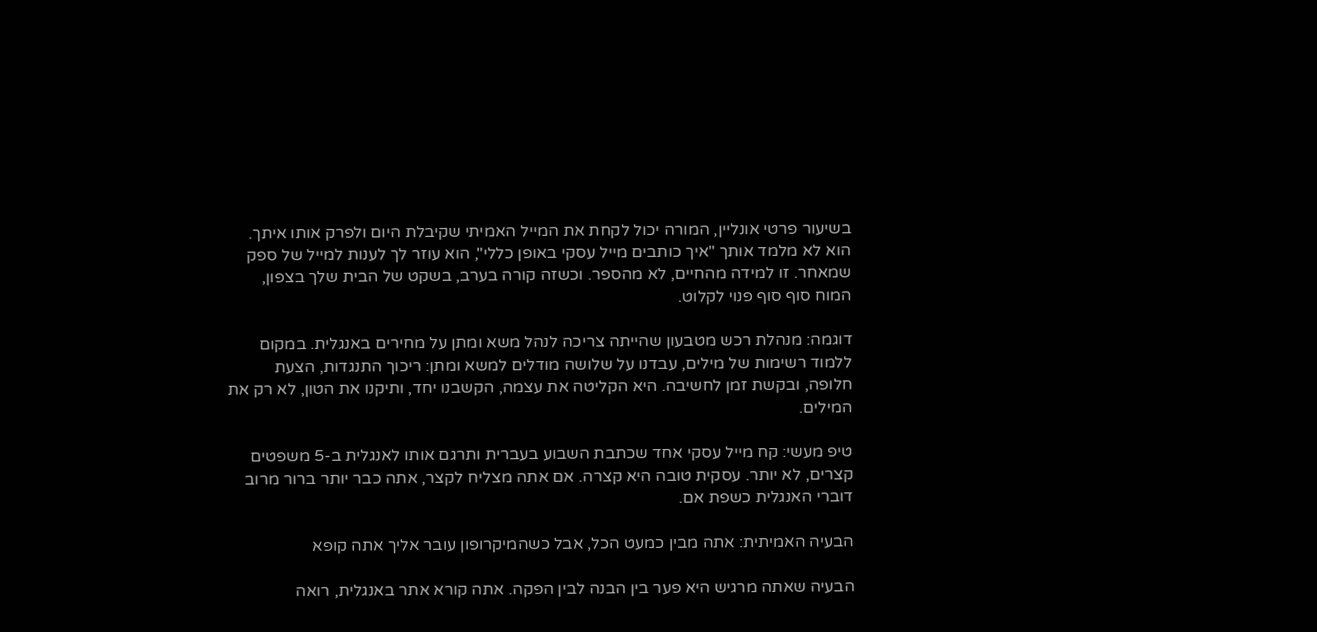בשיעור פרטי אונליין, המורה יכול לקחת את המייל האמיתי שקיבלת היום ולפרק אותו איתך. הוא לא מלמד אותך "איך כותבים מייל עסקי באופן כללי", הוא עוזר לך לענות למייל של ספק שמאחר. זו למידה מהחיים, לא מהספר. וכשזה קורה בערב, בשקט של הבית שלך בצפון, המוח סוף סוף פנוי לקלוט.

דוגמה: מנהלת רכש מטבעון שהייתה צריכה לנהל משא ומתן על מחירים באנגלית. במקום ללמוד רשימות של מילים, עבדנו על שלושה מודלים למשא ומתן: ריכוך התנגדות, הצעת חלופה, ובקשת זמן לחשיבה. היא הקליטה את עצמה, הקשבנו יחד, ותיקנו את הטון, לא רק את המילים.

טיפ מעשי: קח מייל עסקי אחד שכתבת השבוע בעברית ותרגם אותו לאנגלית ב-5 משפטים קצרים, לא יותר. עסקית טובה היא קצרה. אם אתה מצליח לקצר, אתה כבר יותר ברור מרוב דוברי האנגלית כשפת אם.

הבעיה האמיתית: אתה מבין כמעט הכל, אבל כשהמיקרופון עובר אליך אתה קופא

הבעיה שאתה מרגיש היא פער בין הבנה לבין הפקה. אתה קורא אתר באנגלית, רואה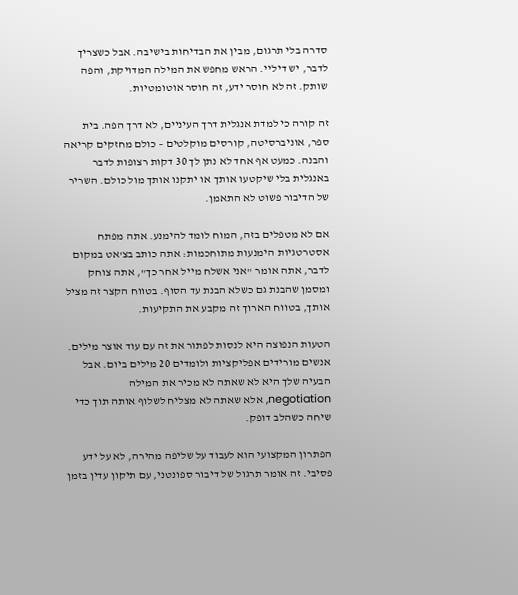סדרה בלי תרגום, מבין את הבדיחות בישיבה. אבל כשצריך לדבר, יש דיליי. הראש מחפש את המילה המדויקת, והפה שותק. זה לא חוסר ידע, זה חוסר אוטומטיות.

זה קורה כי למדת אנגלית דרך העיניים, לא דרך הפה. בית ספר, אוניברסיטה, קורסים מוקלטים – כולם מחזקים קריאה והבנה. כמעט אף אחד לא נתן לך 30 דקות רצופות לדבר באנגלית בלי שיקטעו אותך או יתקנו אותך מול כולם. השריר של הדיבור פשוט לא התאמן.

אם לא מטפלים בזה, המוח לומד להימנע. אתה מפתח אסטרטגיות הימנעות מתוחכמות: אתה כותב בצ'אט במקום לדבר, אתה אומר "אני אשלח מייל אחר כך", אתה צוחק ומסמן שהבנת גם כשלא הבנת עד הסוף. בטווח הקצר זה מציל אותך, בטווח הארוך זה מקבע את התקיעות.

הטעות הנפוצה היא לנסות לפתור את זה עם עוד אוצר מילים. אנשים מורידים אפליקציות ולומדים 20 מילים ביום. אבל הבעיה שלך היא לא שאתה לא מכיר את המילה negotiation, אלא שאתה לא מצליח לשלוף אותה תוך כדי שיחה כשהלב דופק.

הפתרון המקצועי הוא לעבוד על שליפה מהירה, לא על ידע פסיבי. זה אומר תרגול של דיבור ספונטני, עם תיקון עדין בזמן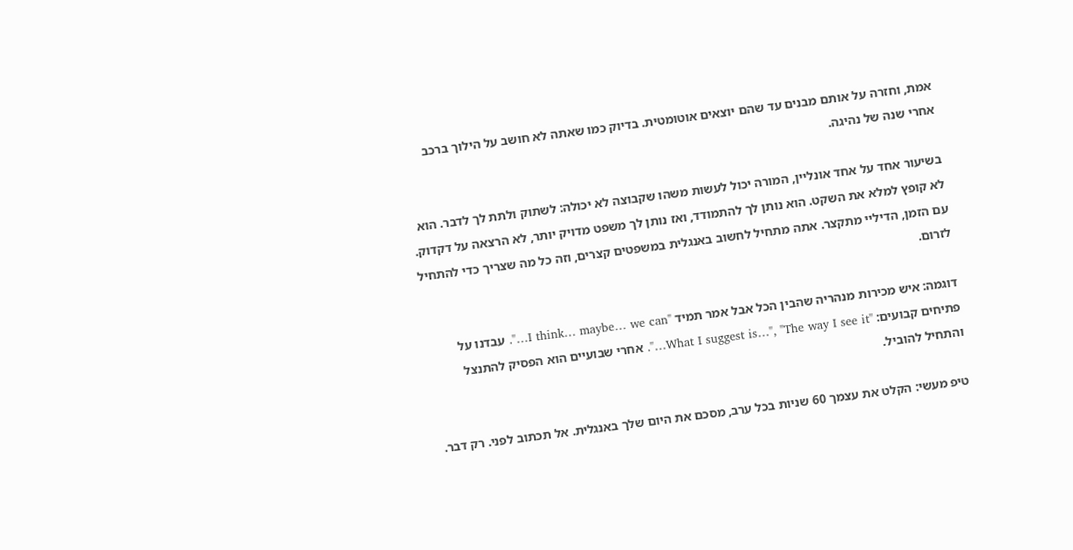אמת, וחזרה על אותם מבנים עד שהם יוצאים אוטומטית. בדיוק כמו שאתה לא חושב על הילוך ברכב אחרי שנה של נהיגה.

בשיעור אחד על אחד אונליין, המורה יכול לעשות משהו שקבוצה לא יכולה: לשתוק ולתת לך לדבר. הוא לא קופץ למלא את השקט. הוא נותן לך להתמודד, ואז נותן לך משפט מדויק יותר, לא הרצאה על דקדוק. עם הזמן, הדיליי מתקצר. אתה מתחיל לחשוב באנגלית במשפטים קצרים, וזה כל מה שצריך כדי להתחיל לזרום.

דוגמה: איש מכירות מנהריה שהבין הכל אבל אמר תמיד "I think… maybe… we can…". עבדנו על פתיחים קבועים: "What I suggest is…", "The way I see it…". אחרי שבועיים הוא הפסיק להתנצל והתחיל להוביל.

טיפ מעשי: הקלט את עצמך 60 שניות בכל ערב, מסכם את היום שלך באנגלית. אל תכתוב לפני. רק דבר.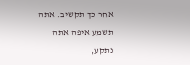אחר כך תקשיב. אתה תשמע איפה אתה נתקע,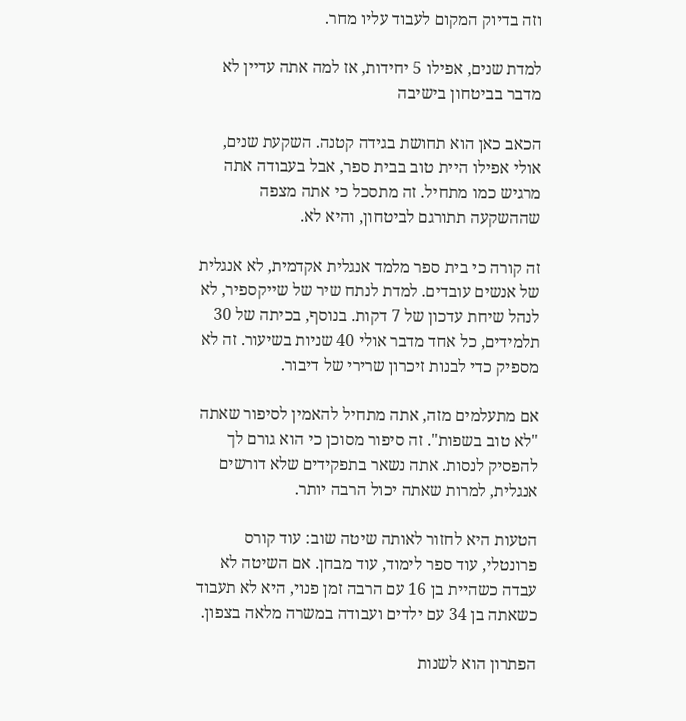וזה בדיוק המקום לעבוד עליו מחר.

למדת שנים, אפילו 5 יחידות, אז למה אתה עדיין לא מדבר בביטחון בישיבה

הכאב כאן הוא תחושת בגידה קטנה. השקעת שנים, אולי אפילו היית טוב בבית ספר, אבל בעבודה אתה מרגיש כמו מתחיל. זה מתסכל כי אתה מצפה שההשקעה תתורגם לביטחון, והיא לא.

זה קורה כי בית ספר מלמד אנגלית אקדמית, לא אנגלית של אנשים עובדים. למדת לנתח שיר של שייקספיר, לא לנהל שיחת עדכון של 7 דקות. בנוסף, בכיתה של 30 תלמידים, כל אחד מדבר אולי 40 שניות בשיעור. זה לא מספיק כדי לבנות זיכרון שרירי של דיבור.

אם מתעלמים מזה, אתה מתחיל להאמין לסיפור שאתה "לא טוב בשפות". זה סיפור מסוכן כי הוא גורם לך להפסיק לנסות. אתה נשאר בתפקידים שלא דורשים אנגלית, למרות שאתה יכול הרבה יותר.

הטעות היא לחזור לאותה שיטה שוב: עוד קורס פרונטלי, עוד ספר לימוד, עוד מבחן. אם השיטה לא עבדה כשהיית בן 16 עם הרבה זמן פנוי, היא לא תעבוד כשאתה בן 34 עם ילדים ועבודה במשרה מלאה בצפון.

הפתרון הוא לשנות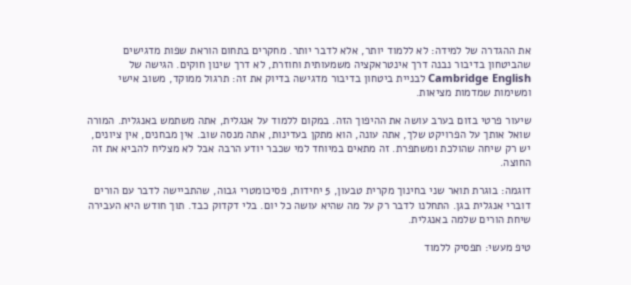את ההגדרה של למידה: לא ללמוד יותר, אלא לדבר יותר. מחקרים בתחום הוראת שפות מדגישים שהביטחון בדיבור נבנה דרך אינטראקציה משמעותית וחוזרת, לא דרך שינון חוקים. הגישה של Cambridge English לבניית ביטחון בדיבור מדגישה בדיוק את זה: תרגול ממוקד, משוב אישי ומשימות שמדמות מציאות.

שיעור פרטי בזום בערב עושה את ההיפוך הזה. במקום ללמוד על אנגלית, אתה משתמש באנגלית. המורה שואל אותך על הפרויקט שלך, אתה עונה, הוא מתקן בעדינות, אתה מנסה שוב. אין מבחנים, אין ציונים, יש רק שיחה שהולכת ומשתפרת. זה מתאים במיוחד למי שכבר יודע הרבה אבל לא מצליח להביא את זה החוצה.

דוגמה: בוגרת תואר שני בחינוך מקרית טבעון, 5 יחידות, פסיכומטרי גבוה, שהתביישה לדבר עם הורים דוברי אנגלית בגן. התחלנו לדבר רק על מה שהיא עושה כל יום. בלי דקדוק כבד. תוך חודש היא העבירה שיחת הורים שלמה באנגלית.

טיפ מעשי: תפסיק ללמוד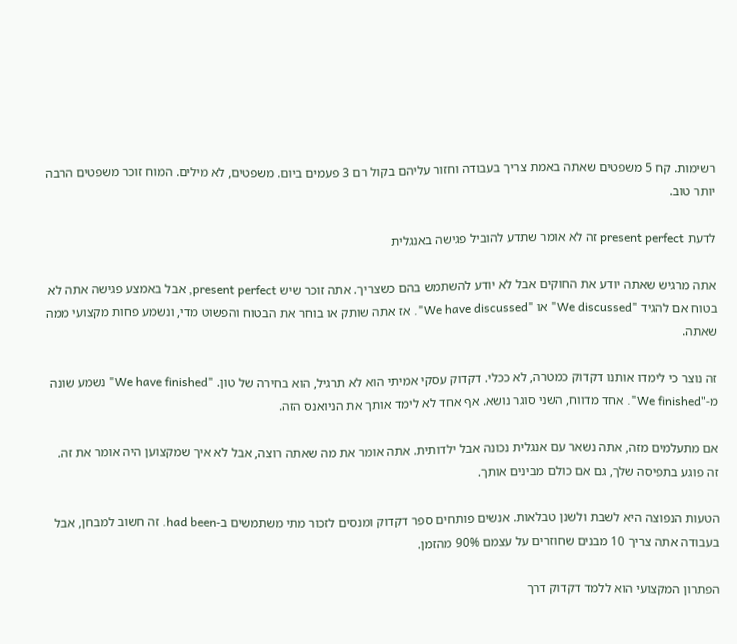רשימות. קח 5 משפטים שאתה באמת צריך בעבודה וחזור עליהם בקול רם 3 פעמים ביום. משפטים, לא מילים. המוח זוכר משפטים הרבה יותר טוב.

לדעת present perfect זה לא אומר שתדע להוביל פגישה באנגלית

אתה מרגיש שאתה יודע את החוקים אבל לא יודע להשתמש בהם כשצריך. אתה זוכר שיש present perfect, אבל באמצע פגישה אתה לא בטוח אם להגיד "We discussed" או "We have discussed". אז אתה שותק או בוחר את הבטוח והפשוט מדי, ונשמע פחות מקצועי ממה שאתה.

זה נוצר כי לימדו אותנו דקדוק כמטרה, לא ככלי. דקדוק עסקי אמיתי הוא לא תרגיל, הוא בחירה של טון. "We have finished" נשמע שונה מ-"We finished". אחד מדווח, השני סוגר נושא. אף אחד לא לימד אותך את הניואנס הזה.

אם מתעלמים מזה, אתה נשאר עם אנגלית נכונה אבל ילדותית. אתה אומר את מה שאתה רוצה, אבל לא איך שמקצוען היה אומר את זה. זה פוגע בתפיסה שלך, גם אם כולם מבינים אותך.

הטעות הנפוצה היא לשבת ולשנן טבלאות. אנשים פותחים ספר דקדוק ומנסים לזכור מתי משתמשים ב-had been. זה חשוב למבחן, אבל בעבודה אתה צריך 10 מבנים שחוזרים על עצמם 90% מהזמן.

הפתרון המקצועי הוא ללמד דקדוק דרך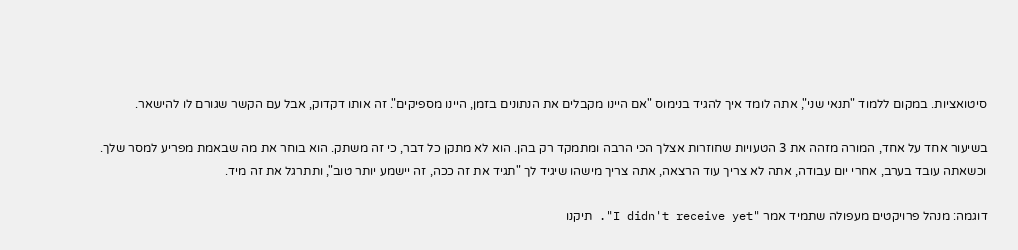סיטואציות. במקום ללמוד "תנאי שני", אתה לומד איך להגיד בנימוס "אם היינו מקבלים את הנתונים בזמן, היינו מספיקים". זה אותו דקדוק, אבל עם הקשר שגורם לו להישאר.

בשיעור אחד על אחד, המורה מזהה את 3 הטעויות שחוזרות אצלך הכי הרבה ומתמקד רק בהן. הוא לא מתקן כל דבר, כי זה משתק. הוא בוחר את מה שבאמת מפריע למסר שלך. וכשאתה עובד בערב, אחרי יום עבודה, אתה לא צריך עוד הרצאה, אתה צריך מישהו שיגיד לך "תגיד את זה ככה, זה יישמע יותר טוב", ותתרגל את זה מיד.

דוגמה: מנהל פרויקטים מעפולה שתמיד אמר "I didn't receive yet". תיקנו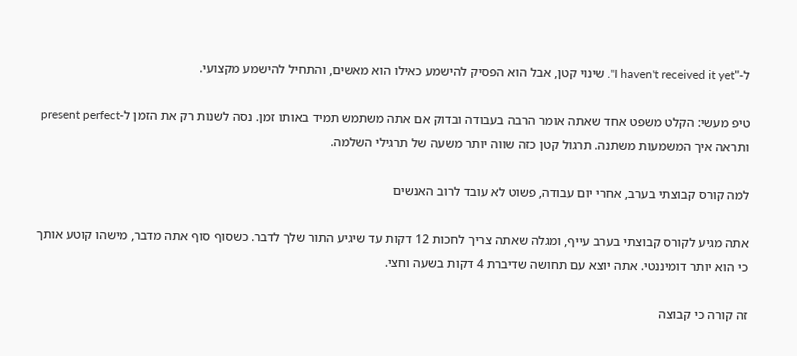ל-"I haven't received it yet". שינוי קטן, אבל הוא הפסיק להישמע כאילו הוא מאשים, והתחיל להישמע מקצועי.

טיפ מעשי: הקלט משפט אחד שאתה אומר הרבה בעבודה ובדוק אם אתה משתמש תמיד באותו זמן. נסה לשנות רק את הזמן ל-present perfect ותראה איך המשמעות משתנה. תרגול קטן כזה שווה יותר משעה של תרגילי השלמה.

למה קורס קבוצתי בערב, אחרי יום עבודה, פשוט לא עובד לרוב האנשים

אתה מגיע לקורס קבוצתי בערב עייף, ומגלה שאתה צריך לחכות 12 דקות עד שיגיע התור שלך לדבר. כשסוף סוף אתה מדבר, מישהו קוטע אותך כי הוא יותר דומיננטי. אתה יוצא עם תחושה שדיברת 4 דקות בשעה וחצי.

זה קורה כי קבוצה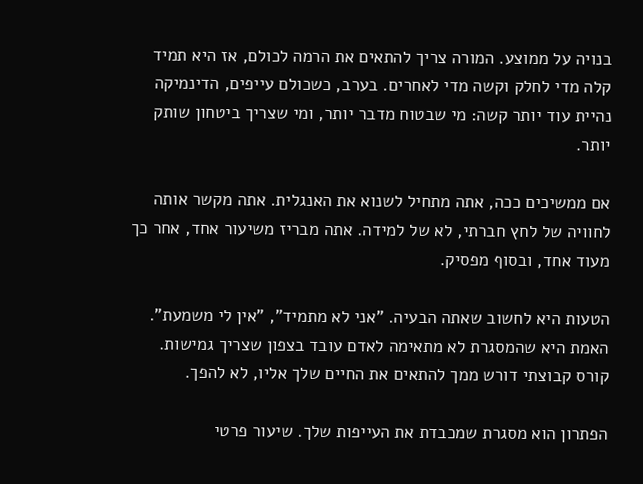בנויה על ממוצע. המורה צריך להתאים את הרמה לכולם, אז היא תמיד קלה מדי לחלק וקשה מדי לאחרים. בערב, כשכולם עייפים, הדינמיקה נהיית עוד יותר קשה: מי שבטוח מדבר יותר, ומי שצריך ביטחון שותק יותר.

אם ממשיכים ככה, אתה מתחיל לשנוא את האנגלית. אתה מקשר אותה לחוויה של לחץ חברתי, לא של למידה. אתה מבריז משיעור אחד, אחר כך מעוד אחד, ובסוף מפסיק.

הטעות היא לחשוב שאתה הבעיה. "אני לא מתמיד", "אין לי משמעת". האמת היא שהמסגרת לא מתאימה לאדם עובד בצפון שצריך גמישות. קורס קבוצתי דורש ממך להתאים את החיים שלך אליו, לא להפך.

הפתרון הוא מסגרת שמכבדת את העייפות שלך. שיעור פרטי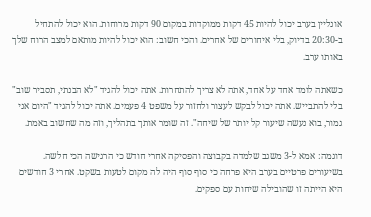אונליין בערב יכול להיות 45 דקות ממוקדות במקום 90 דקות מרוחות. הוא יכול להתחיל ב-20:30 בדיוק, בלי איחורים של אחרים. והכי חשוב: הוא יכול להיות מותאם למצב הרוח שלך באותו ערב.

כשאתה לומד אחד על אחד, אתה לא צריך להתחרות. אתה יכול להגיד "לא הבנתי, תסביר שוב" בלי להתבייש. אתה יכול לבקש לעצור ולחזור על משפט 4 פעמים. אתה יכול להגיד "היום אני גמור, בוא נעשה שיעור קל יותר של שיחה". זה שומר אותך בתהליך, וזה מה שחשוב באמת.

דוגמה: אמא ל-3 משגב שלמדה בקבוצה והפסיקה אחרי חודש כי הרגישה הכי חלשה. בשיעורים פרטיים בערב היא פרחה כי סוף סוף היה לה מקום לטעות בשקט. אחרי 3 חודשים היא הייתה זו שהובילה שיחות עם ספקים.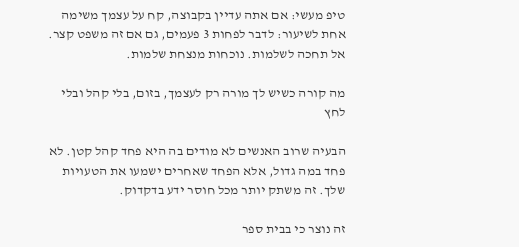טיפ מעשי: אם אתה עדיין בקבוצה, קח על עצמך משימה אחת לשיעור: לדבר לפחות 3 פעמים, גם אם זה משפט קצר. אל תחכה לשלמות. נוכחות מנצחת שלמות.

מה קורה כשיש לך מורה רק לעצמך, בזום, בלי קהל ובלי לחץ

הבעיה שרוב האנשים לא מודים בה היא פחד קהל קטן. לא פחד במה גדול, אלא הפחד שאחרים ישמעו את הטעויות שלך. זה משתק יותר מכל חוסר ידע בדקדוק.

זה נוצר כי בבית ספר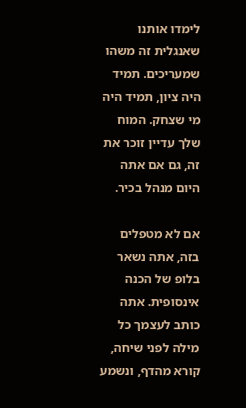לימדו אותנו שאנגלית זה משהו שמעריכים. תמיד היה ציון, תמיד היה מי שצחק. המוח שלך עדיין זוכר את זה, גם אם אתה היום מנהל בכיר.

אם לא מטפלים בזה, אתה נשאר בלופ של הכנה אינסופית. אתה כותב לעצמך כל מילה לפני שיחה, קורא מהדף, ונשמע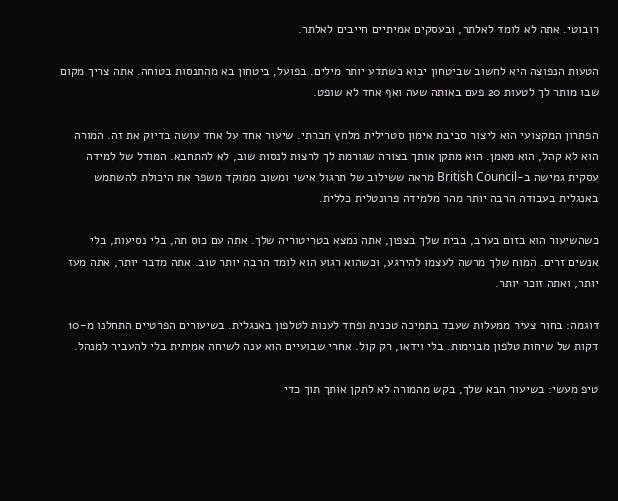רובוטי. אתה לא לומד לאלתר, ובעסקים אמיתיים חייבים לאלתר.

הטעות הנפוצה היא לחשוב שביטחון יבוא כשתדע יותר מילים. בפועל, ביטחון בא מהתנסות בטוחה. אתה צריך מקום שבו מותר לך לטעות 20 פעם באותה שעה ואף אחד לא שופט.

הפתרון המקצועי הוא ליצור סביבת אימון סטרילית מלחץ חברתי. שיעור אחד על אחד עושה בדיוק את זה. המורה הוא לא קהל, הוא מאמן. הוא מתקן אותך בצורה שגורמת לך לרצות לנסות שוב, לא להתחבא. המודל של למידה עסקית גמישה ב-British Council מראה ששילוב של תרגול אישי ומשוב ממוקד משפר את היכולת להשתמש באנגלית בעבודה הרבה יותר מהר מלמידה פרונטלית כללית.

כשהשיעור הוא בזום בערב, בבית שלך בצפון, אתה נמצא בטריטוריה שלך. אתה עם כוס תה, בלי נסיעות, בלי אנשים זרים. המוח שלך מרשה לעצמו להירגע, וכשהוא רגוע הוא לומד הרבה יותר טוב. אתה מדבר יותר, אתה מעז יותר, ואתה זוכר יותר.

דוגמה: בחור צעיר ממעלות שעבד בתמיכה טכנית ופחד לענות לטלפון באנגלית. בשיעורים הפרטיים התחלנו מ-10 דקות של שיחות טלפון מבוימות. בלי וידאו, רק קול. אחרי שבועיים הוא ענה לשיחה אמיתית בלי להעביר למנהל.

טיפ מעשי: בשיעור הבא שלך, בקש מהמורה לא לתקן אותך תוך כדי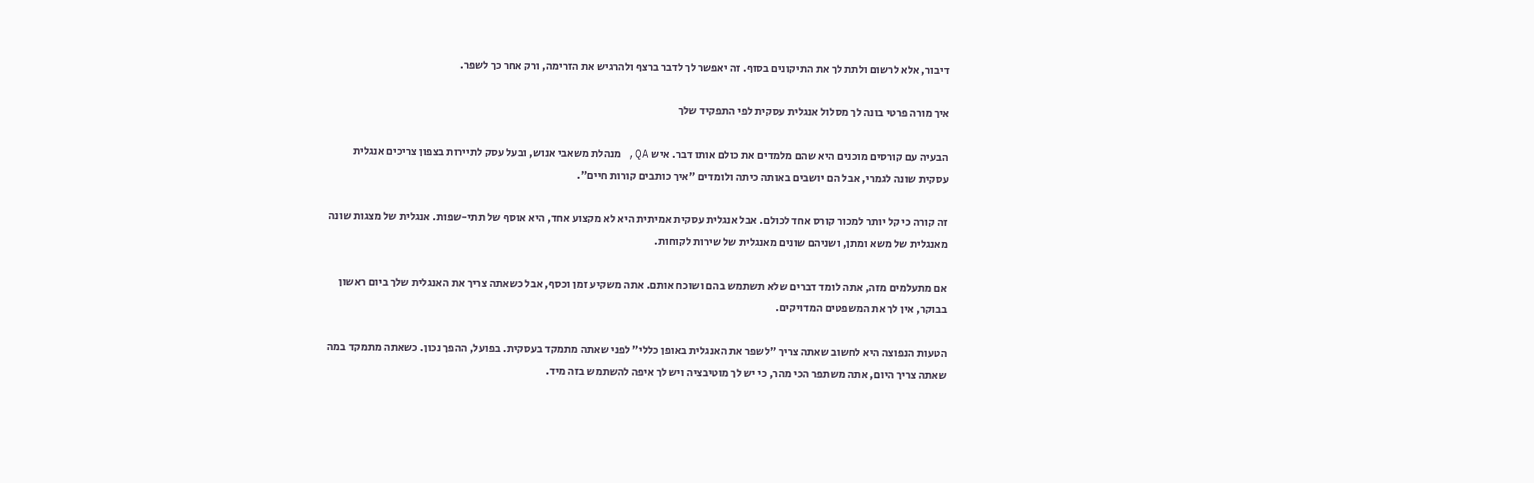דיבור, אלא לרשום ולתת לך את התיקונים בסוף. זה יאפשר לך לדבר ברצף ולהרגיש את הזרימה, ורק אחר כך לשפר.

איך מורה פרטי בונה לך מסלול אנגלית עסקית לפי התפקיד שלך

הבעיה עם קורסים מוכנים היא שהם מלמדים את כולם אותו דבר. איש QA, מנהלת משאבי אנוש, ובעל עסק לתיירות בצפון צריכים אנגלית עסקית שונה לגמרי, אבל הם יושבים באותה כיתה ולומדים "איך כותבים קורות חיים".

זה קורה כי קל יותר למכור קורס אחד לכולם. אבל אנגלית עסקית אמיתית היא לא מקצוע אחד, היא אוסף של תתי-שפות. אנגלית של מצגות שונה מאנגלית של משא ומתן, ושניהם שונים מאנגלית של שירות לקוחות.

אם מתעלמים מזה, אתה לומד דברים שלא תשתמש בהם ושוכח אותם. אתה משקיע זמן וכסף, אבל כשאתה צריך את האנגלית שלך ביום ראשון בבוקר, אין לך את המשפטים המדויקים.

הטעות הנפוצה היא לחשוב שאתה צריך "לשפר את האנגלית באופן כללי" לפני שאתה מתמקד בעסקית. בפועל, ההפך נכון. כשאתה מתמקד במה שאתה צריך היום, אתה משתפר הכי מהר, כי יש לך מוטיבציה ויש לך איפה להשתמש בזה מיד.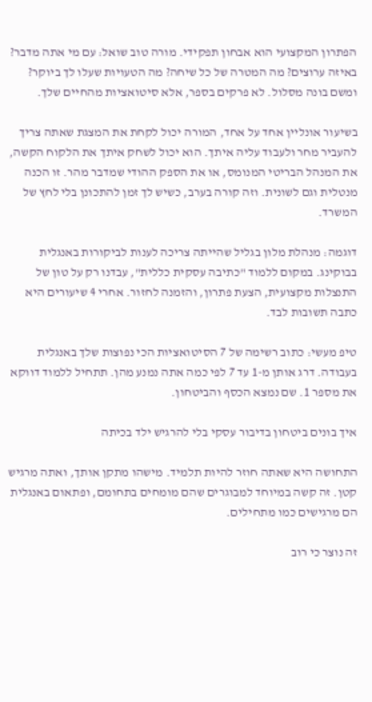הפתרון המקצועי הוא אבחון תפקידי. מורה טוב שואל: עם מי אתה מדבר? באיזה ערוצים? מה המטרה של כל שיחה? מה הטעויות שעלו לך ביוקר? ומשם בונה מסלול. לא פרקים בספר, אלא סיטואציות מהחיים שלך.

בשיעור אונליין אחד על אחד, המורה יכול לקחת את המצגת שאתה צריך להעביר מחר ולעבוד עליה איתך. הוא יכול לשחק איתך את הלקוח הקשה, את המנהל הבריטי המנומס, או את הספק ההודי שמדבר מהר. זו הכנה מנטלית וגם לשונית. וזה קורה בערב, כשיש לך זמן להתכונן בלי לחץ של המשרד.

דוגמה: מנהלת מלון בגליל שהייתה צריכה לענות לביקורות באנגלית בבוקינג. במקום ללמוד "כתיבה עסקית כללית", עבדנו רק על טון של התנצלות מקצועית, הצעת פתרון, והזמנה לחזור. אחרי 4 שיעורים היא כתבה תשובות לבד.

טיפ מעשי: כתוב רשימה של 7 הסיטואציות הכי נפוצות שלך באנגלית בעבודה. דרג אותן מ-1 עד 7 לפי כמה אתה נמנע מהן. תתחיל ללמוד דווקא את מספר 1. שם נמצא הכסף והביטחון.

איך בונים ביטחון בדיבור עסקי בלי להרגיש ילד בכיתה

התחושה היא שאתה חוזר להיות תלמיד. מישהו מתקן אותך, ואתה מרגיש קטן. זה קשה במיוחד למבוגרים שהם מומחים בתחומם, ופתאום באנגלית הם מרגישים כמו מתחילים.

זה נוצר כי רוב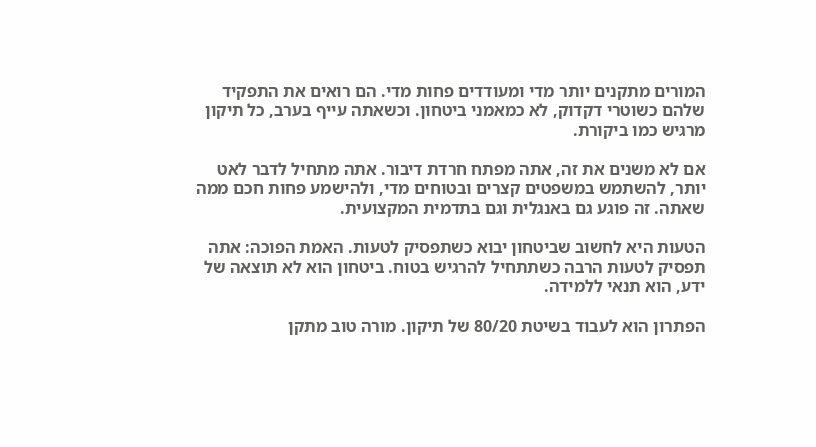המורים מתקנים יותר מדי ומעודדים פחות מדי. הם רואים את התפקיד שלהם כשוטרי דקדוק, לא כמאמני ביטחון. וכשאתה עייף בערב, כל תיקון מרגיש כמו ביקורת.

אם לא משנים את זה, אתה מפתח חרדת דיבור. אתה מתחיל לדבר לאט יותר, להשתמש במשפטים קצרים ובטוחים מדי, ולהישמע פחות חכם ממה שאתה. זה פוגע גם באנגלית וגם בתדמית המקצועית.

הטעות היא לחשוב שביטחון יבוא כשתפסיק לטעות. האמת הפוכה: אתה תפסיק לטעות הרבה כשתתחיל להרגיש בטוח. ביטחון הוא לא תוצאה של ידע, הוא תנאי ללמידה.

הפתרון הוא לעבוד בשיטת 80/20 של תיקון. מורה טוב מתקן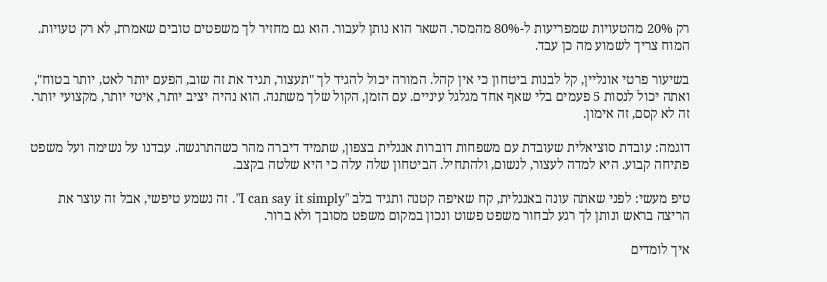רק 20% מהטעויות שמפריעות ל-80% מהמסר. השאר הוא נותן לעבור. הוא גם מחזיר לך משפטים טובים שאמרת, לא רק טעויות. המוח צריך לשמוע מה כן עבד.

בשיעור פרטי אונליין, קל לבנות ביטחון כי אין קהל. המורה יכול להגיד לך "תעצור, תגיד את זה שוב, הפעם יותר לאט, יותר בטוח", ואתה יכול לנסות 5 פעמים בלי שאף אחד מגלגל עיניים. עם הזמן, הקול שלך משתנה. הוא נהיה יציב יותר, איטי יותר, מקצועי יותר. זה לא קסם, זה אימון.

דוגמה: עובדת סוציאלית שעובדת עם משפחות דוברות אנגלית בצפון, שתמיד דיברה מהר כשהתרגשה. עבדנו על נשימה ועל משפט פתיחה קבוע. היא למדה לעצור, לנשום, ולהתחיל. הביטחון שלה עלה כי היא שלטה בקצב.

טיפ מעשי: לפני שאתה עונה באנגלית, קח שאיפה קטנה ותגיד בלב "I can say it simply". זה נשמע טיפשי, אבל זה עוצר את הריצה בראש ונותן לך רגע לבחור משפט פשוט ונכון במקום משפט מסובך ולא ברור.

איך לומדים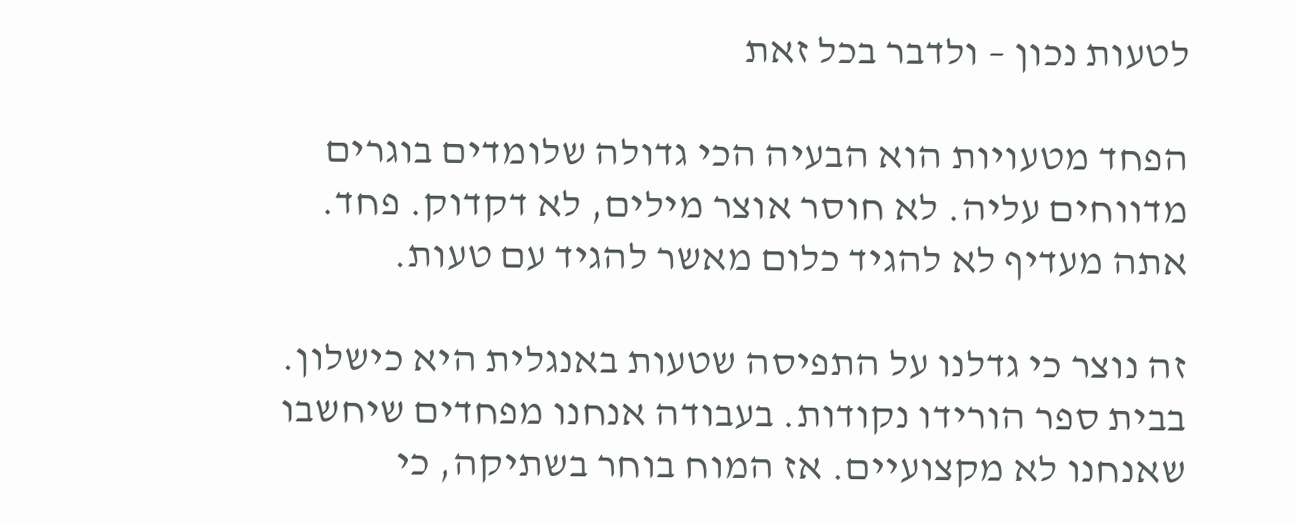לטעות נכון – ולדבר בכל זאת

הפחד מטעויות הוא הבעיה הכי גדולה שלומדים בוגרים מדווחים עליה. לא חוסר אוצר מילים, לא דקדוק. פחד. אתה מעדיף לא להגיד כלום מאשר להגיד עם טעות.

זה נוצר כי גדלנו על התפיסה שטעות באנגלית היא כישלון. בבית ספר הורידו נקודות. בעבודה אנחנו מפחדים שיחשבו שאנחנו לא מקצועיים. אז המוח בוחר בשתיקה, כי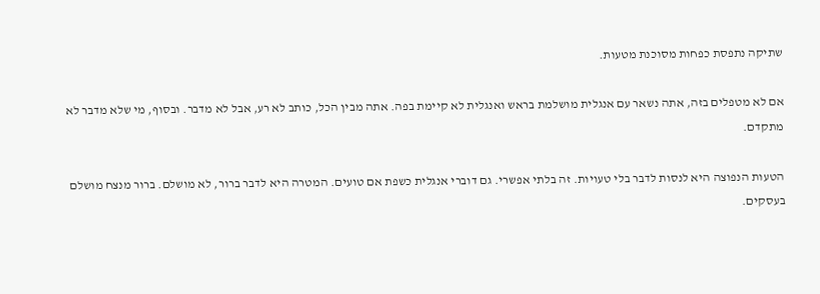שתיקה נתפסת כפחות מסוכנת מטעות.

אם לא מטפלים בזה, אתה נשאר עם אנגלית מושלמת בראש ואנגלית לא קיימת בפה. אתה מבין הכל, כותב לא רע, אבל לא מדבר. ובסוף, מי שלא מדבר לא מתקדם.

הטעות הנפוצה היא לנסות לדבר בלי טעויות. זה בלתי אפשרי. גם דוברי אנגלית כשפת אם טועים. המטרה היא לדבר ברור, לא מושלם. ברור מנצח מושלם בעסקים.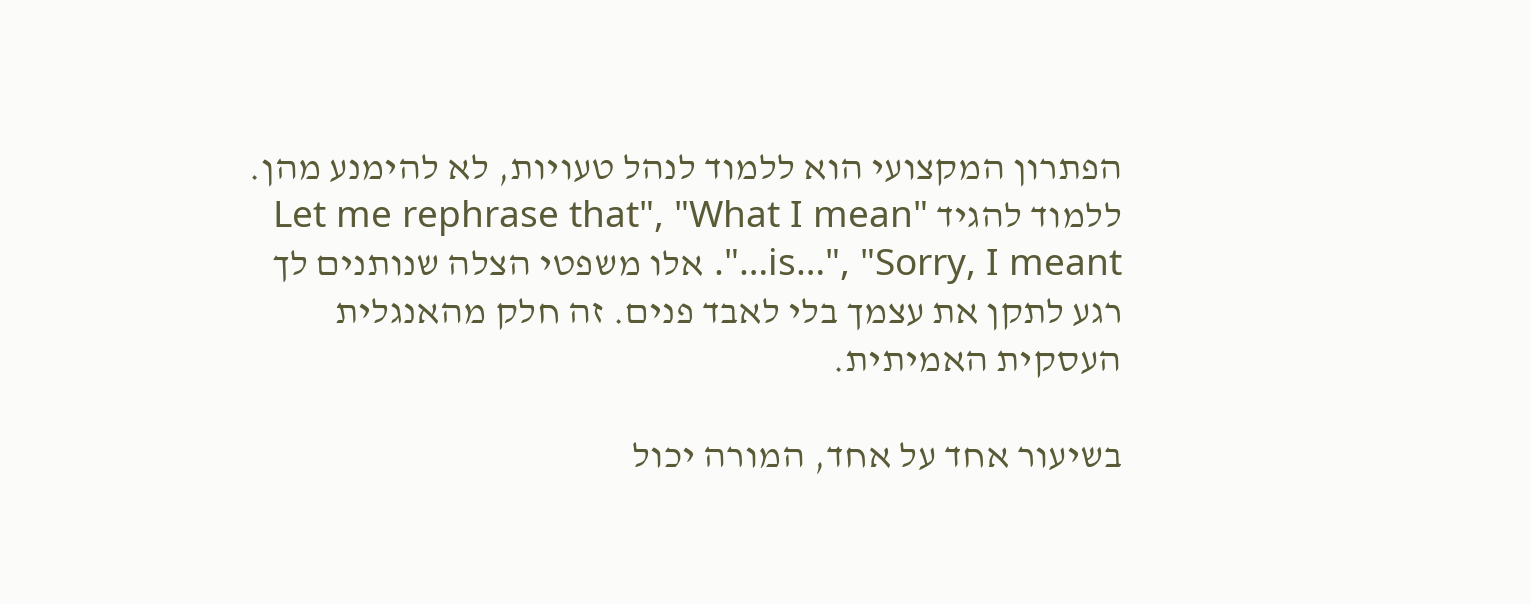הפתרון המקצועי הוא ללמוד לנהל טעויות, לא להימנע מהן. ללמוד להגיד "Let me rephrase that", "What I mean is…", "Sorry, I meant…". אלו משפטי הצלה שנותנים לך רגע לתקן את עצמך בלי לאבד פנים. זה חלק מהאנגלית העסקית האמיתית.

בשיעור אחד על אחד, המורה יכול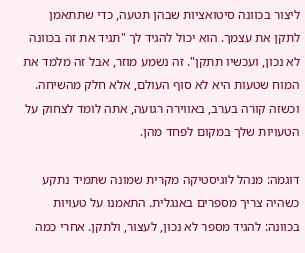ליצור בכוונה סיטואציות שבהן תטעה, כדי שתתאמן לתקן את עצמך. הוא יכול להגיד לך "תגיד את זה בכוונה לא נכון, ועכשיו תתקן". זה נשמע מוזר, אבל זה מלמד את המוח שטעות היא לא סוף העולם, אלא חלק מהשיחה. וכשזה קורה בערב, באווירה רגועה, אתה לומד לצחוק על הטעויות שלך במקום לפחד מהן.

דוגמה: מנהל לוגיסטיקה מקרית שמונה שתמיד נתקע כשהיה צריך מספרים באנגלית. התאמנו על טעויות בכוונה: להגיד מספר לא נכון, לעצור, ולתקן. אחרי כמה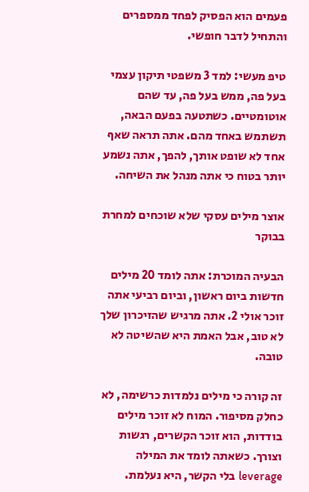פעמים הוא הפסיק לפחד ממספרים והתחיל לדבר חופשי.

טיפ מעשי: למד 3 משפטי תיקון עצמי בעל פה, ממש בעל פה, עד שהם אוטומטיים. כשתטעה בפעם הבאה, תשתמש באחד מהם. אתה תראה שאף אחד לא שופט אותך, להפך, אתה נשמע יותר בטוח כי אתה מנהל את השיחה.

אוצר מילים עסקי שלא שוכחים למחרת בבוקר

הבעיה המוכרת: אתה לומד 20 מילים חדשות ביום ראשון, וביום רביעי אתה זוכר אולי 2. אתה מרגיש שהזיכרון שלך לא טוב, אבל האמת היא שהשיטה לא טובה.

זה קורה כי מילים נלמדות כרשימה, לא כחלק מסיפור. המוח לא זוכר מילים בודדות, הוא זוכר הקשרים, רגשות וצורך. כשאתה לומד את המילה leverage בלי הקשר, היא נעלמת.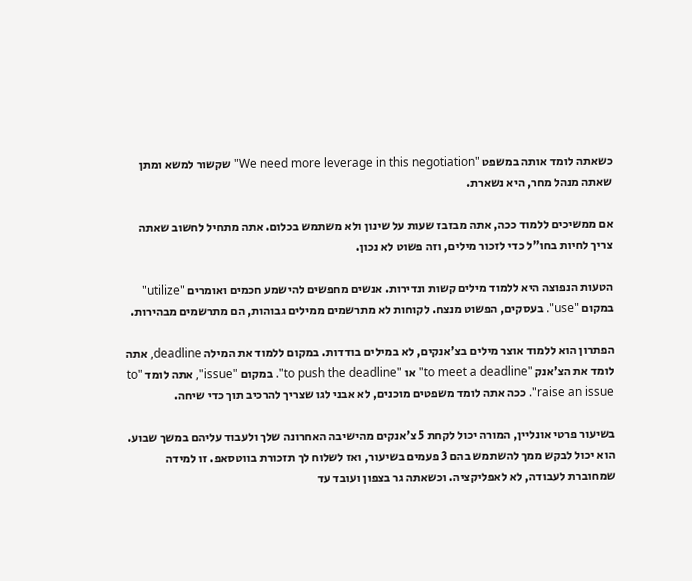כשאתה לומד אותה במשפט "We need more leverage in this negotiation" שקשור למשא ומתן שאתה מנהל מחר, היא נשארת.

אם ממשיכים ללמוד ככה, אתה מבזבז שעות על שינון ולא משתמש בכלום. אתה מתחיל לחשוב שאתה צריך לחיות בחו"ל כדי לזכור מילים, וזה פשוט לא נכון.

הטעות הנפוצה היא ללמוד מילים קשות ונדירות. אנשים מחפשים להישמע חכמים ואומרים "utilize" במקום "use". בעסקים, הפשוט מנצח. לקוחות לא מתרשמים ממילים גבוהות, הם מתרשמים מבהירות.

הפתרון הוא ללמוד אוצר מילים בצ'אנקים, לא במילים בודדות. במקום ללמוד את המילה deadline, אתה לומד את הצ'אנק "to meet a deadline" או "to push the deadline". במקום "issue", אתה לומד "to raise an issue". ככה אתה לומד משפטים מוכנים, לא אבני לגו שצריך להרכיב תוך כדי שיחה.

בשיעור פרטי אונליין, המורה יכול לקחת 5 צ'אנקים מהישיבה האחרונה שלך ולעבוד עליהם במשך שבוע. הוא יכול לבקש ממך להשתמש בהם 3 פעמים בשיעור, ואז לשלוח לך תזכורת בווטסאפ. זו למידה שמחוברת לעבודה, לא לאפליקציה. וכשאתה גר בצפון ועובד עד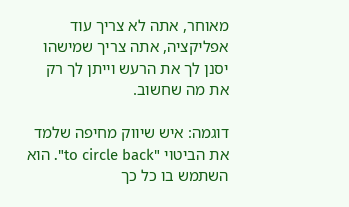מאוחר, אתה לא צריך עוד אפליקציה, אתה צריך שמישהו יסנן לך את הרעש וייתן לך רק את מה שחשוב.

דוגמה: איש שיווק מחיפה שלמד את הביטוי "to circle back". הוא השתמש בו כל כך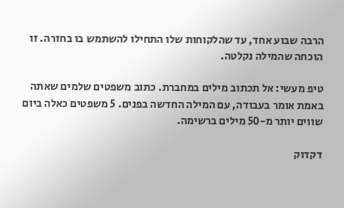הרבה שבוע אחד, עד שהלקוחות שלו התחילו להשתמש בו בחזרה. זו הוכחה שהמילה נקלטה.

טיפ מעשי: אל תכתוב מילים במחברת. כתוב משפטים שלמים שאתה באמת אומר בעבודה, עם המילה החדשה בפנים. 5 משפטים כאלה ביום שווים יותר מ-50 מילים ברשימה.

דקדוק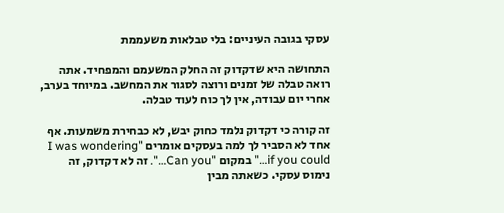עסקי בגובה העיניים: בלי טבלאות משעממת

התחושה היא שדקדוק זה החלק המשעמם והמפחיד. אתה רואה טבלה של זמנים ורוצה לסגור את המחשב. במיוחד בערב, אחרי יום עבודה, אין לך כוח לעוד טבלה.

זה קורה כי דקדוק נלמד כחוק יבש, לא כבחירת משמעות. אף אחד לא הסביר לך למה בעסקים אומרים "I was wondering if you could…" במקום "Can you…". זה לא דקדוק, זה נימוס עסקי. כשאתה מבין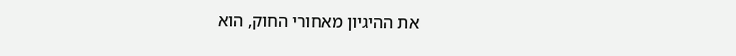את ההיגיון מאחורי החוק, הוא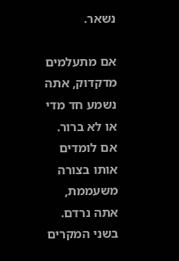נשאר.

אם מתעלמים מדקדוק, אתה נשמע חד מדי או לא ברור. אם לומדים אותו בצורה משעממת, אתה נרדם. בשני המקרים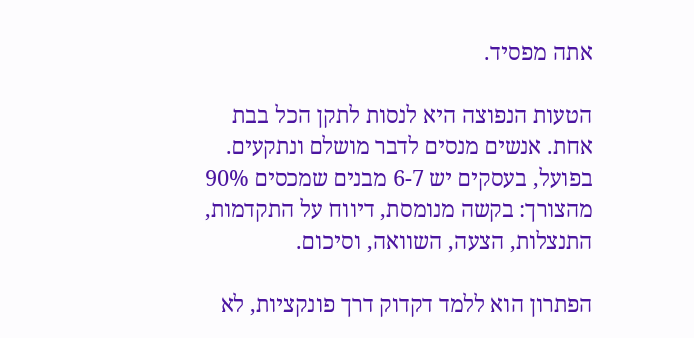אתה מפסיד.

הטעות הנפוצה היא לנסות לתקן הכל בבת אחת. אנשים מנסים לדבר מושלם ונתקעים. בפועל, בעסקים יש 6-7 מבנים שמכסים 90% מהצורך: בקשה מנומסת, דיווח על התקדמות, התנצלות, הצעה, השוואה, וסיכום.

הפתרון הוא ללמד דקדוק דרך פונקציות, לא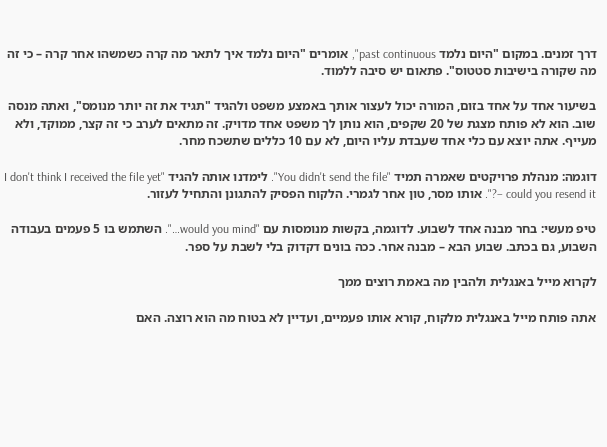דרך זמנים. במקום "היום נלמד past continuous", אומרים "היום נלמד איך לתאר מה קרה כשמשהו אחר קרה – כי זה מה שקורה בישיבות סטטוס". פתאום יש סיבה ללמוד.

בשיעור אחד על אחד בזום, המורה יכול לעצור אותך באמצע משפט ולהגיד "תגיד את זה יותר מנומס", ואתה מנסה שוב. הוא לא פותח מצגת של 20 שקפים, הוא נותן לך משפט אחד מדויק. זה מתאים לערב כי זה קצר, ממוקד, ולא מעייף. אתה יוצא עם כלי אחד שעבדת עליו היום, לא עם 10 כללים שתשכח מחר.

דוגמה: מנהלת פרויקטים שאמרה תמיד "You didn't send the file". לימדנו אותה להגיד "I don't think I received the file yet – could you resend it?". אותו מסר, טון אחר לגמרי. הלקוח הפסיק להתגונן והתחיל לעזור.

טיפ מעשי: בחר מבנה אחד לשבוע. לדוגמה, בקשות מנומסות עם "would you mind…". השתמש בו 5 פעמים בעבודה השבוע, גם בכתב. שבוע הבא – מבנה אחר. ככה בונים דקדוק בלי לשבת על ספר.

לקרוא מייל באנגלית ולהבין מה באמת רוצים ממך

אתה פותח מייל באנגלית מלקוח, קורא אותו פעמיים, ועדיין לא בטוח מה הוא רוצה. האם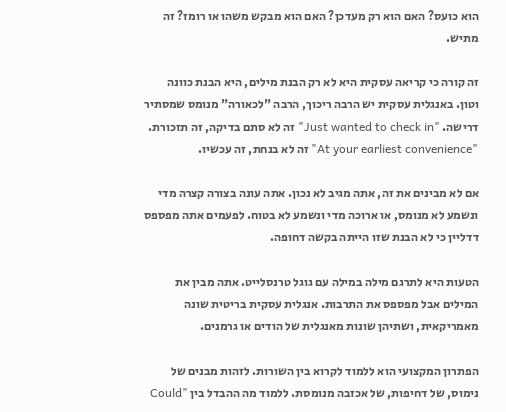הוא כועס? האם הוא רק מעדכן? האם הוא מבקש משהו או רומז? זה מתיש.

זה קורה כי קריאה עסקית היא לא רק הבנת מילים, היא הבנת כוונה וטון. באנגלית עסקית יש הרבה ריכוך, הרבה "לכאורה" מנומס שמסתיר דרישה. "Just wanted to check in" זה לא סתם בדיקה, זה תזכורת. "At your earliest convenience" זה לא בנחת, זה עכשיו.

אם לא מבינים את זה, אתה מגיב לא נכון. אתה עונה בצורה קצרה מדי ונשמע לא מנומס, או ארוכה מדי ונשמע לא בטוח. לפעמים אתה מפספס דדליין כי לא הבנת שזו הייתה בקשה דחופה.

הטעות היא לתרגם מילה במילה עם גוגל טרנסלייט. אתה מבין את המילים אבל מפספס את התרבות. אנגלית עסקית בריטית שונה מאמריקאית, ושתיהן שונות מאנגלית של הודים או גרמנים.

הפתרון המקצועי הוא ללמוד לקרוא בין השורות. לזהות מבנים של נימוס, של דחיפות, של אכזבה מנומסת. ללמוד מה ההבדל בין "Could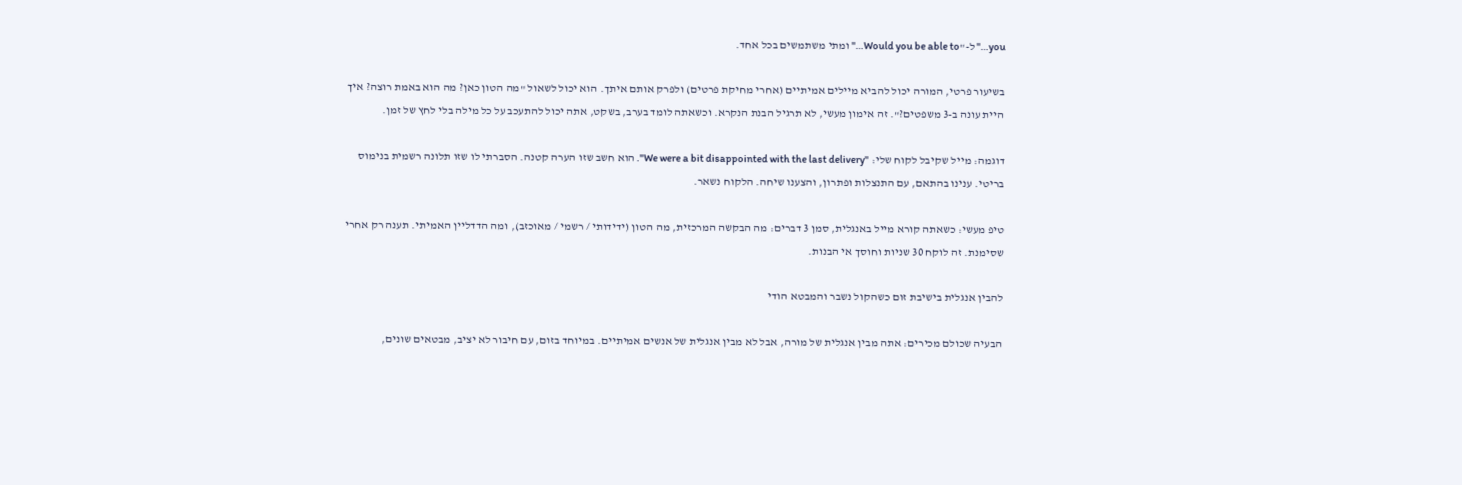you…" ל-"Would you be able to…" ומתי משתמשים בכל אחד.

בשיעור פרטי, המורה יכול להביא מיילים אמיתיים (אחרי מחיקת פרטים) ולפרק אותם איתך. הוא יכול לשאול "מה הטון כאן? מה הוא באמת רוצה? איך היית עונה ב-3 משפטים?". זה אימון מעשי, לא תרגיל הבנת הנקרא. וכשאתה לומד בערב, בשקט, אתה יכול להתעכב על כל מילה בלי לחץ של זמן.

דוגמה: מייל שקיבל לקוח שלי: "We were a bit disappointed with the last delivery". הוא חשב שזו הערה קטנה. הסברתי לו שזו תלונה רשמית בנימוס בריטי. ענינו בהתאם, עם התנצלות ופתרון, והצענו שיחה. הלקוח נשאר.

טיפ מעשי: כשאתה קורא מייל באנגלית, סמן 3 דברים: מה הבקשה המרכזית, מה הטון (ידידותי / רשמי / מאוכזב), ומה הדדליין האמיתי. תענה רק אחרי שסימנת. זה לוקח 30 שניות וחוסך אי הבנות.

להבין אנגלית בישיבת זום כשהקול נשבר והמבטא הודי

הבעיה שכולם מכירים: אתה מבין אנגלית של מורה, אבל לא מבין אנגלית של אנשים אמיתיים. במיוחד בזום, עם חיבור לא יציב, מבטאים שונים,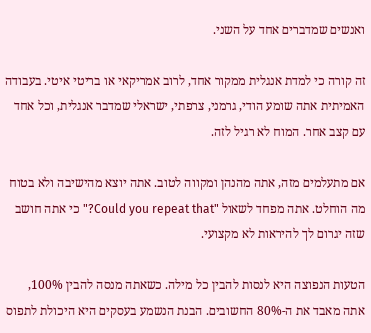ואנשים שמדברים אחד על השני.

זה קורה כי למדת אנגלית ממקור אחד, לרוב אמריקאי או בריטי איטי. בעבודה האמיתית אתה שומע הודי, גרמני, צרפתי, ישראלי שמדבר אנגלית, וכל אחד עם קצב אחר. המוח לא רגיל לזה.

אם מתעלמים מזה, אתה מהנהן ומקווה לטוב. אתה יוצא מהישיבה ולא בטוח מה הוחלט. אתה מפחד לשאול "Could you repeat that?" כי אתה חושב שזה יגרום לך להיראות לא מקצועי.

הטעות הנפוצה היא לנסות להבין כל מילה. כשאתה מנסה להבין 100%, אתה מאבד את ה-80% החשובים. הבנת הנשמע בעסקים היא היכולת לתפוס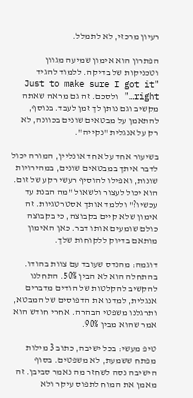רעיון מרכזי, לא לתמלל.

הפתרון הוא אימון שמיעה מגוון וטכניקות של בדיקה. ללמוד להגיד "Just to make sure I got it right…" ולסכם. זה גם מראה שאתה מקשיב וגם נותן לך זמן לעבד. בנוסף, להתאמן על מבטאים שונים בכוונה, לא רק על אנגלית "נקייה".

בשיעור אחד על אחד אונליין, המורה יכול לדבר איתך במבטאים שונים, במהירויות שונות, ואפילו להוסיף רעשי רקע של זום. הוא יכול לעצור ולשאול "מה הבנת עד עכשיו?" וללמד אותך אסטרטגיות. זה אימון שלא קיים בקבוצה, כי בקבוצה כולם שומעים אותו דבר. כאן האימון מותאם בדיוק ללקוחות שלך.

דוגמה: מהנדס שעובד עם צוות בהודו. בהתחלה הוא לא הבין 50%. התחלנו להקשיב להקלטות של הודים מדברים אנגלית, למדנו את הדפוסים של המבטא, ותרגלנו משפטי הבהרה. אחרי חודש הוא אמר שהוא מבין 90%.

טיפ מעשי: בכל ישיבה, כתוב 3 מילות מפתח ששמעת, לא משפטים. בסוף הישיבה נסה לשחזר מה נאמר סביבן. זה מאמן את המוח לתפוס עיקר ולא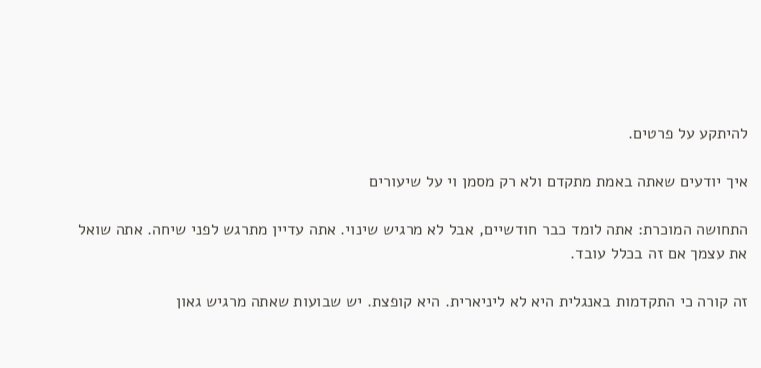להיתקע על פרטים.

איך יודעים שאתה באמת מתקדם ולא רק מסמן וי על שיעורים

התחושה המוכרת: אתה לומד כבר חודשיים, אבל לא מרגיש שינוי. אתה עדיין מתרגש לפני שיחה. אתה שואל את עצמך אם זה בכלל עובד.

זה קורה כי התקדמות באנגלית היא לא ליניארית. היא קופצת. יש שבועות שאתה מרגיש גאון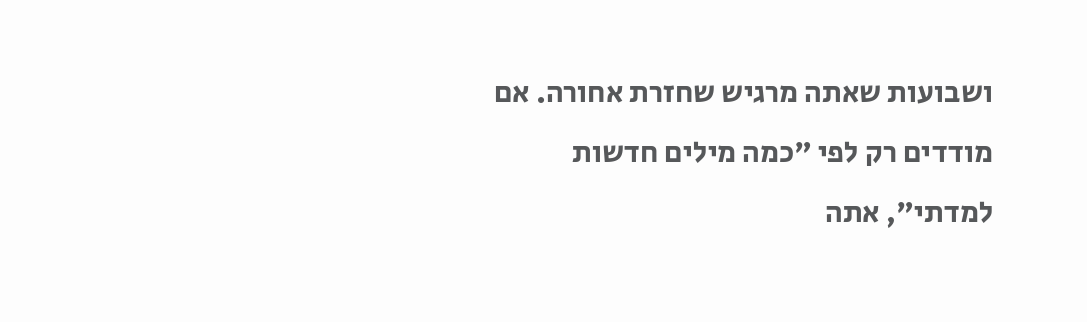ושבועות שאתה מרגיש שחזרת אחורה. אם מודדים רק לפי "כמה מילים חדשות למדתי", אתה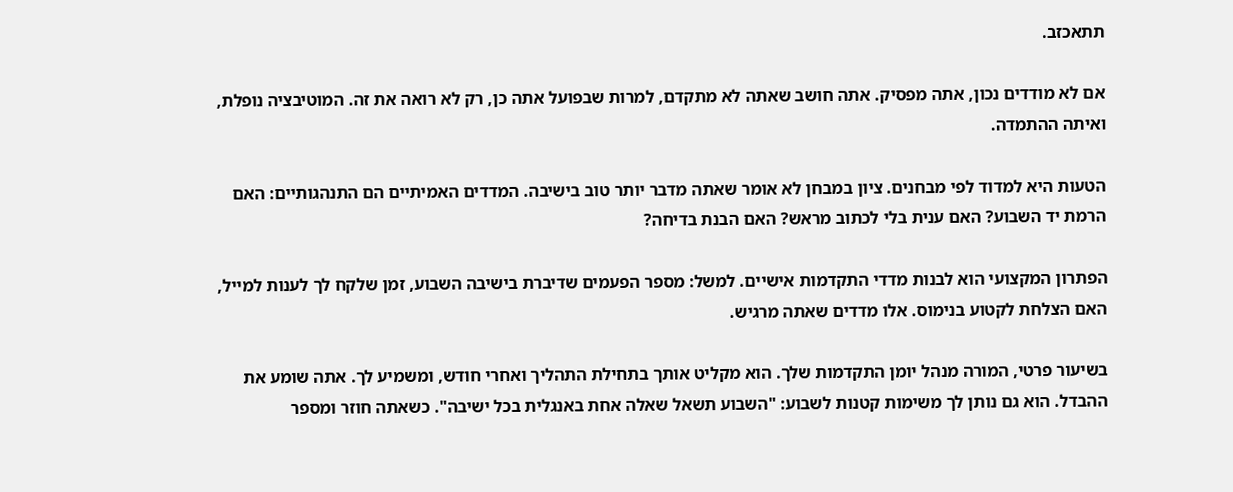תתאכזב.

אם לא מודדים נכון, אתה מפסיק. אתה חושב שאתה לא מתקדם, למרות שבפועל אתה כן, רק לא רואה את זה. המוטיבציה נופלת, ואיתה ההתמדה.

הטעות היא למדוד לפי מבחנים. ציון במבחן לא אומר שאתה מדבר יותר טוב בישיבה. המדדים האמיתיים הם התנהגותיים: האם הרמת יד השבוע? האם ענית בלי לכתוב מראש? האם הבנת בדיחה?

הפתרון המקצועי הוא לבנות מדדי התקדמות אישיים. למשל: מספר הפעמים שדיברת בישיבה השבוע, זמן שלקח לך לענות למייל, האם הצלחת לקטוע בנימוס. אלו מדדים שאתה מרגיש.

בשיעור פרטי, המורה מנהל יומן התקדמות שלך. הוא מקליט אותך בתחילת התהליך ואחרי חודש, ומשמיע לך. אתה שומע את ההבדל. הוא גם נותן לך משימות קטנות לשבוע: "השבוע תשאל שאלה אחת באנגלית בכל ישיבה". כשאתה חוזר ומספר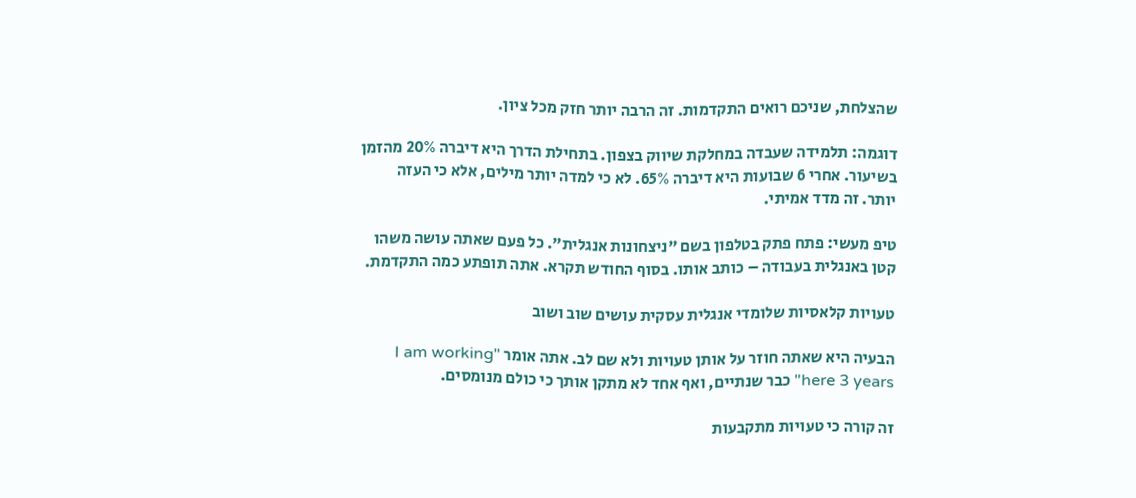שהצלחת, שניכם רואים התקדמות. זה הרבה יותר חזק מכל ציון.

דוגמה: תלמידה שעבדה במחלקת שיווק בצפון. בתחילת הדרך היא דיברה 20% מהזמן בשיעור. אחרי 6 שבועות היא דיברה 65%. לא כי למדה יותר מילים, אלא כי העזה יותר. זה מדד אמיתי.

טיפ מעשי: פתח פתק בטלפון בשם "ניצחונות אנגלית". כל פעם שאתה עושה משהו קטן באנגלית בעבודה – כותב אותו. בסוף החודש תקרא. אתה תופתע כמה התקדמת.

טעויות קלאסיות שלומדי אנגלית עסקית עושים שוב ושוב

הבעיה היא שאתה חוזר על אותן טעויות ולא שם לב. אתה אומר "I am working here 3 years" כבר שנתיים, ואף אחד לא מתקן אותך כי כולם מנומסים.

זה קורה כי טעויות מתקבעות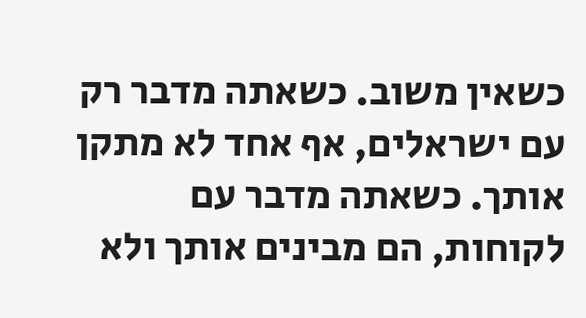כשאין משוב. כשאתה מדבר רק עם ישראלים, אף אחד לא מתקן אותך. כשאתה מדבר עם לקוחות, הם מבינים אותך ולא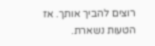רוצים להביך אותך. אז הטעות נשארת.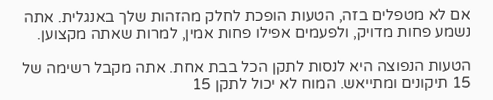אם לא מטפלים בזה, הטעות הופכת לחלק מהזהות שלך באנגלית. אתה נשמע פחות מדויק, ולפעמים אפילו פחות אמין, למרות שאתה מקצוען.

הטעות הנפוצה היא לנסות לתקן הכל בבת אחת. אתה מקבל רשימה של 15 תיקונים ומתייאש. המוח לא יכול לתקן 15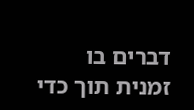דברים בו זמנית תוך כדי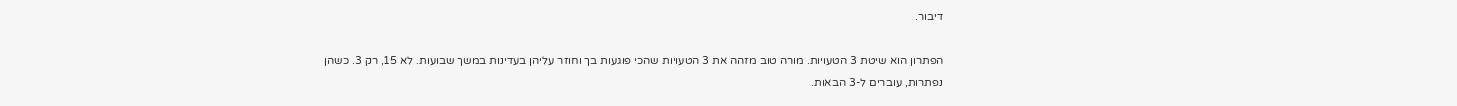דיבור.

הפתרון הוא שיטת 3 הטעויות. מורה טוב מזהה את 3 הטעויות שהכי פוגעות בך וחוזר עליהן בעדינות במשך שבועות. לא 15, רק 3. כשהן נפתרות, עוברים ל-3 הבאות.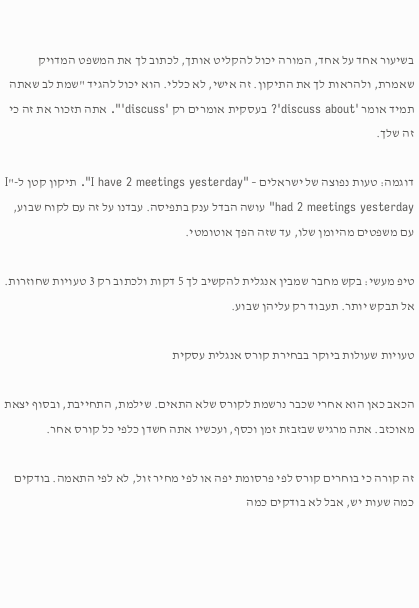בשיעור אחד על אחד, המורה יכול להקליט אותך, לכתוב לך את המשפט המדויק שאמרת, ולהראות לך את התיקון. זה אישי, לא כללי. הוא יכול להגיד "שמת לב שאתה תמיד אומר 'discuss about'? בעסקית אומרים רק 'discuss'". אתה תזכור את זה כי זה שלך.

דוגמה: טעות נפוצה של ישראלים – "I have 2 meetings yesterday". תיקון קטן ל-"I had 2 meetings yesterday" עושה הבדל ענק בתפיסה. עבדנו על זה עם לקוח שבוע, עם משפטים מהיומן שלו, עד שזה הפך אוטומטי.

טיפ מעשי: בקש מחבר שמבין אנגלית להקשיב לך 5 דקות ולכתוב רק 3 טעויות שחוזרות. אל תבקש יותר. תעבוד רק עליהן שבוע.

טעויות שעולות ביוקר בבחירת קורס אנגלית עסקית

הכאב כאן הוא אחרי שכבר נרשמת לקורס שלא התאים. שילמת, התחייבת, ובסוף יצאת מאוכזב. אתה מרגיש שבזבזת זמן וכסף, ועכשיו אתה חשדן כלפי כל קורס אחר.

זה קורה כי בוחרים קורס לפי פרסומת יפה או לפי מחיר זול, לא לפי התאמה. בודקים כמה שעות יש, אבל לא בודקים כמה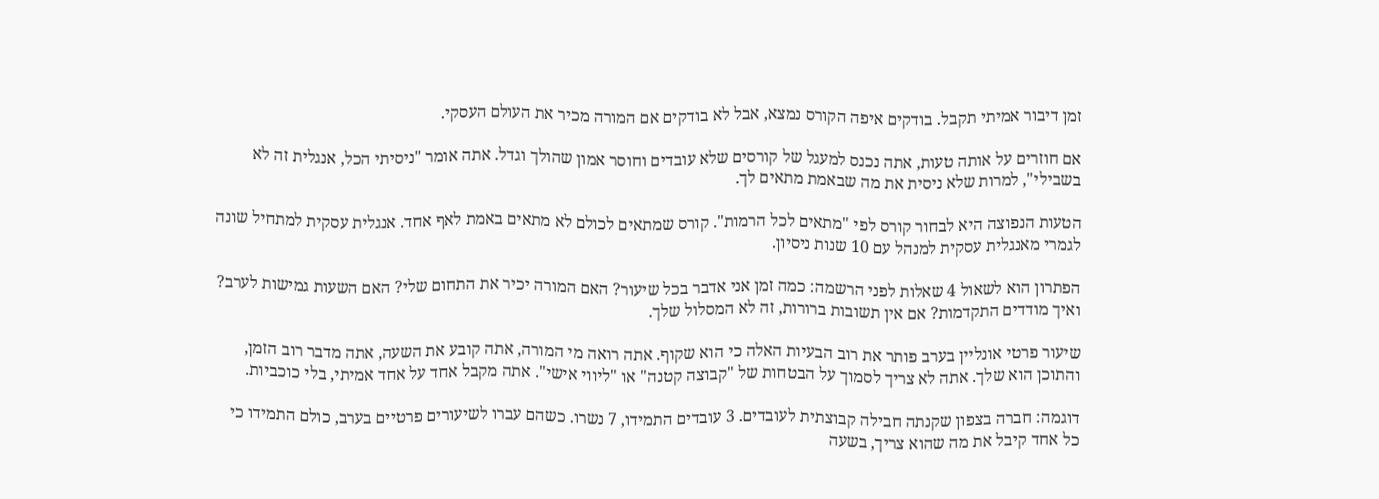זמן דיבור אמיתי תקבל. בודקים איפה הקורס נמצא, אבל לא בודקים אם המורה מכיר את העולם העסקי.

אם חוזרים על אותה טעות, אתה נכנס למעגל של קורסים שלא עובדים וחוסר אמון שהולך וגדל. אתה אומר "ניסיתי הכל, אנגלית זה לא בשבילי", למרות שלא ניסית את מה שבאמת מתאים לך.

הטעות הנפוצה היא לבחור קורס לפי "מתאים לכל הרמות". קורס שמתאים לכולם לא מתאים באמת לאף אחד. אנגלית עסקית למתחיל שונה לגמרי מאנגלית עסקית למנהל עם 10 שנות ניסיון.

הפתרון הוא לשאול 4 שאלות לפני הרשמה: כמה זמן אני אדבר בכל שיעור? האם המורה יכיר את התחום שלי? האם השעות גמישות לערב? ואיך מודדים התקדמות? אם אין תשובות ברורות, זה לא המסלול שלך.

שיעור פרטי אונליין בערב פותר את רוב הבעיות האלה כי הוא שקוף. אתה רואה מי המורה, אתה קובע את השעה, אתה מדבר רוב הזמן, והתוכן הוא שלך. אתה לא צריך לסמוך על הבטחות של "קבוצה קטנה" או "ליווי אישי". אתה מקבל אחד על אחד אמיתי, בלי כוכביות.

דוגמה: חברה בצפון שקנתה חבילה קבוצתית לעובדים. 3 עובדים התמידו, 7 נשרו. כשהם עברו לשיעורים פרטיים בערב, כולם התמידו כי כל אחד קיבל את מה שהוא צריך, בשעה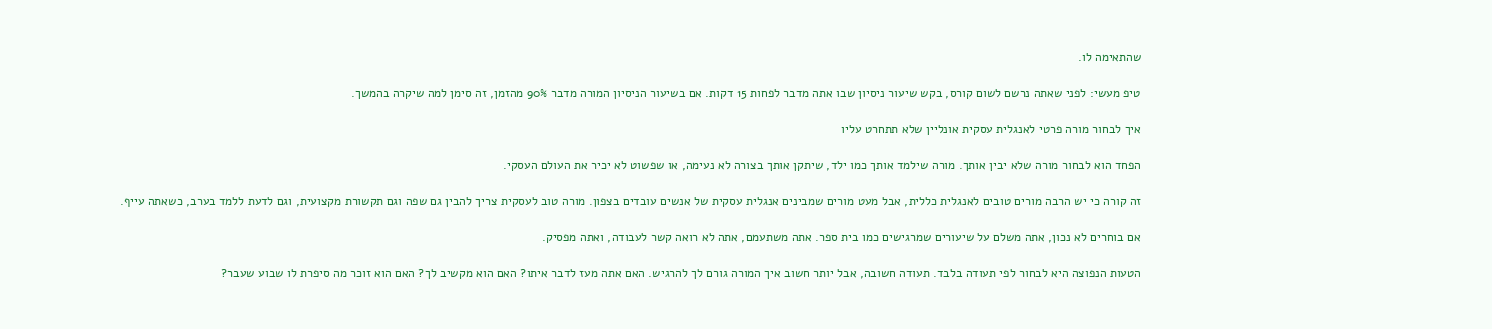שהתאימה לו.

טיפ מעשי: לפני שאתה נרשם לשום קורס, בקש שיעור ניסיון שבו אתה מדבר לפחות 15 דקות. אם בשיעור הניסיון המורה מדבר 90% מהזמן, זה סימן למה שיקרה בהמשך.

איך לבחור מורה פרטי לאנגלית עסקית אונליין שלא תתחרט עליו

הפחד הוא לבחור מורה שלא יבין אותך. מורה שילמד אותך כמו ילד, שיתקן אותך בצורה לא נעימה, או שפשוט לא יכיר את העולם העסקי.

זה קורה כי יש הרבה מורים טובים לאנגלית כללית, אבל מעט מורים שמבינים אנגלית עסקית של אנשים עובדים בצפון. מורה טוב לעסקית צריך להבין גם שפה וגם תקשורת מקצועית, וגם לדעת ללמד בערב, כשאתה עייף.

אם בוחרים לא נכון, אתה משלם על שיעורים שמרגישים כמו בית ספר. אתה משתעמם, אתה לא רואה קשר לעבודה, ואתה מפסיק.

הטעות הנפוצה היא לבחור לפי תעודה בלבד. תעודה חשובה, אבל יותר חשוב איך המורה גורם לך להרגיש. האם אתה מעז לדבר איתו? האם הוא מקשיב לך? האם הוא זוכר מה סיפרת לו שבוע שעבר?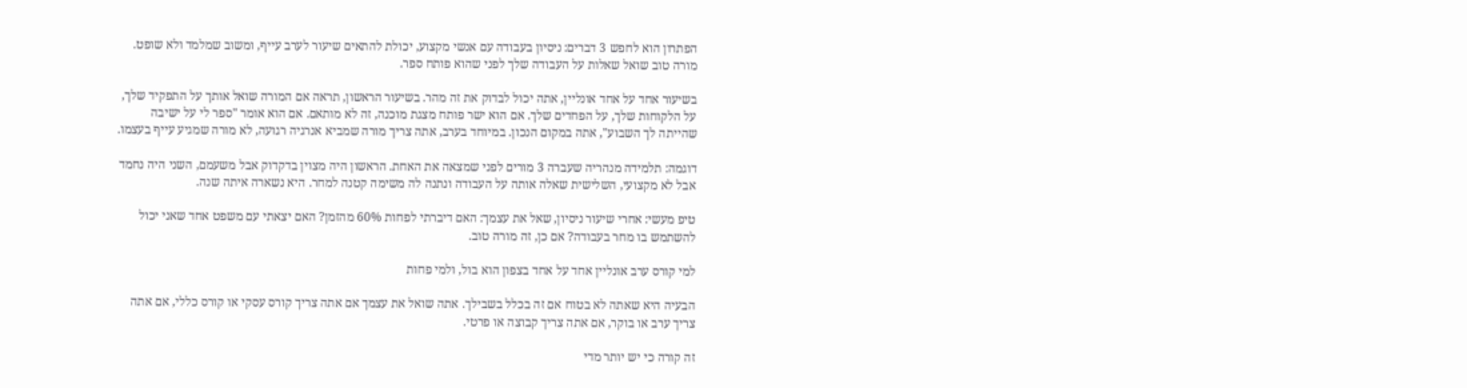הפתרון הוא לחפש 3 דברים: ניסיון בעבודה עם אנשי מקצוע, יכולת להתאים שיעור לערב עייף, ומשוב שמלמד ולא שופט. מורה טוב שואל שאלות על העבודה שלך לפני שהוא פותח ספר.

בשיעור אחד על אחד אונליין, אתה יכול לבדוק את זה מהר. בשיעור הראשון, תראה אם המורה שואל אותך על התפקיד שלך, על הלקוחות שלך, על הפחדים שלך. אם הוא ישר פותח מצגת מוכנה, זה לא מותאם. אם הוא אומר "ספר לי על ישיבה שהייתה לך השבוע", אתה במקום הנכון. במיוחד בערב, אתה צריך מורה שמביא אנרגיה רגועה, לא מורה שמגיע עייף בעצמו.

דוגמה: תלמידה מנהריה שעברה 3 מורים לפני שמצאה את האחת. הראשון היה מצוין בדקדוק אבל משעמם, השני היה נחמד אבל לא מקצועי, השלישית שאלה אותה על העבודה ונתנה לה משימה קטנה למחר. היא נשארה איתה שנה.

טיפ מעשי: אחרי שיעור ניסיון, שאל את עצמך: האם דיברתי לפחות 60% מהזמן? האם יצאתי עם משפט אחד שאני יכול להשתמש בו מחר בעבודה? אם כן, זה מורה טוב.

למי קורס ערב אונליין אחד על אחד בצפון הוא בול, ולמי פחות

הבעיה היא שאתה לא בטוח אם זה בכלל בשבילך. אתה שואל את עצמך אם אתה צריך קורס עסקי או קורס כללי, אם אתה צריך ערב או בוקר, אם אתה צריך קבוצה או פרטי.

זה קורה כי יש יותר מדי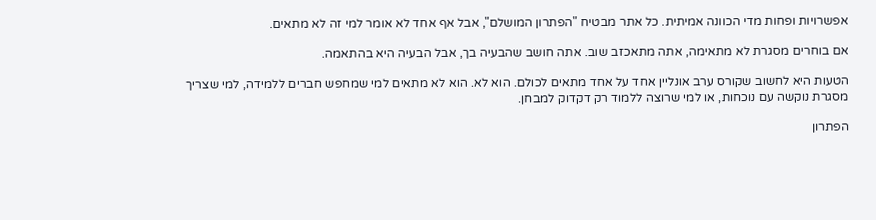אפשרויות ופחות מדי הכוונה אמיתית. כל אתר מבטיח "הפתרון המושלם", אבל אף אחד לא אומר למי זה לא מתאים.

אם בוחרים מסגרת לא מתאימה, אתה מתאכזב שוב. אתה חושב שהבעיה בך, אבל הבעיה היא בהתאמה.

הטעות היא לחשוב שקורס ערב אונליין אחד על אחד מתאים לכולם. הוא לא. הוא לא מתאים למי שמחפש חברים ללמידה, למי שצריך מסגרת נוקשה עם נוכחות, או למי שרוצה ללמוד רק דקדוק למבחן.

הפתרון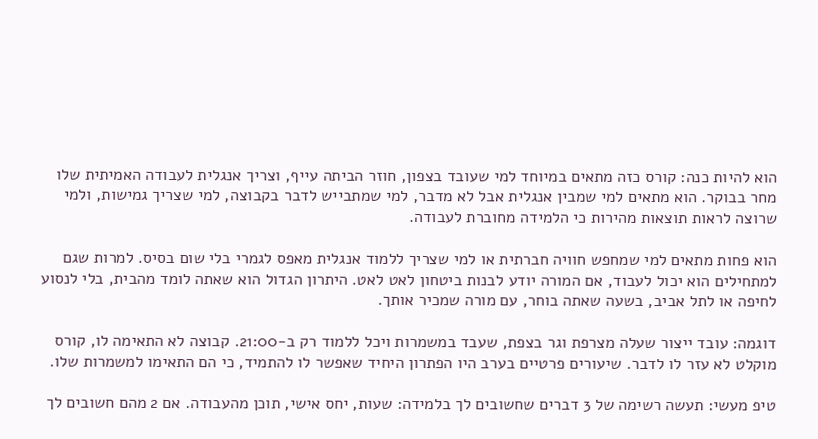הוא להיות כנה: קורס כזה מתאים במיוחד למי שעובד בצפון, חוזר הביתה עייף, וצריך אנגלית לעבודה האמיתית שלו מחר בבוקר. הוא מתאים למי שמבין אנגלית אבל לא מדבר, למי שמתבייש לדבר בקבוצה, למי שצריך גמישות, ולמי שרוצה לראות תוצאות מהירות כי הלמידה מחוברת לעבודה.

הוא פחות מתאים למי שמחפש חוויה חברתית או למי שצריך ללמוד אנגלית מאפס לגמרי בלי שום בסיס. למרות שגם למתחילים הוא יכול לעבוד, אם המורה יודע לבנות ביטחון לאט לאט. היתרון הגדול הוא שאתה לומד מהבית, בלי לנסוע לחיפה או לתל אביב, בשעה שאתה בוחר, עם מורה שמכיר אותך.

דוגמה: עובד ייצור שעלה מצרפת וגר בצפת, שעבד במשמרות ויכל ללמוד רק ב-21:00. קבוצה לא התאימה לו, קורס מוקלט לא עזר לו לדבר. שיעורים פרטיים בערב היו הפתרון היחיד שאפשר לו להתמיד, כי הם התאימו למשמרות שלו.

טיפ מעשי: תעשה רשימה של 3 דברים שחשובים לך בלמידה: שעות, יחס אישי, תוכן מהעבודה. אם 2 מהם חשובים לך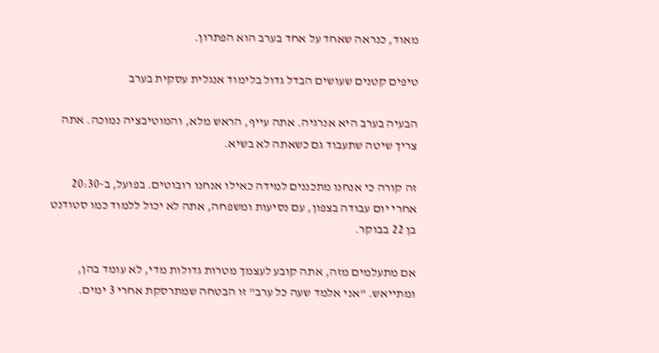מאוד, כנראה שאחד על אחד בערב הוא הפתרון.

טיפים קטנים שעושים הבדל גדול בלימוד אנגלית עסקית בערב

הבעיה בערב היא אנרגיה. אתה עייף, הראש מלא, והמוטיבציה נמוכה. אתה צריך שיטה שתעבוד גם כשאתה לא בשיא.

זה קורה כי אנחנו מתכננים למידה כאילו אנחנו רובוטים. בפועל, ב-20:30 אחרי יום עבודה בצפון, עם נסיעות ומשפחה, אתה לא יכול ללמוד כמו סטודנט בן 22 בבוקר.

אם מתעלמים מזה, אתה קובע לעצמך מטרות גדולות מדי, לא עומד בהן, ומתייאש. "אני אלמד שעה כל ערב" זו הבטחה שמתרסקת אחרי 3 ימים.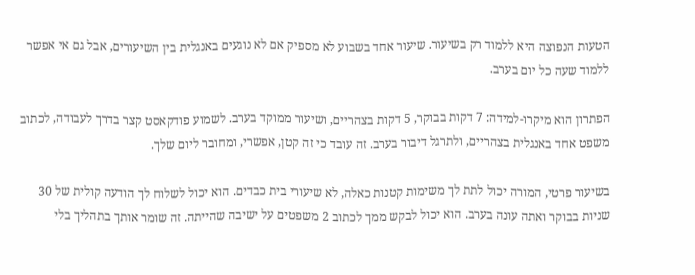הטעות הנפוצה היא ללמוד רק בשיעור. שיעור אחד בשבוע לא מספיק אם לא נוגעים באנגלית בין השיעורים, אבל גם אי אפשר ללמוד שעה כל יום בערב.

הפתרון הוא מיקרו-למידה: 7 דקות בבוקר, 5 דקות בצהריים, ושיעור ממוקד בערב. לשמוע פודקאסט קצר בדרך לעבודה, לכתוב משפט אחד באנגלית בצהריים, ולתרגל דיבור בערב. זה עובד כי זה קטן, אפשרי, ומחובר ליום שלך.

בשיעור פרטי, המורה יכול לתת לך משימות קטנות כאלה, לא שיעורי בית כבדים. הוא יכול לשלוח לך הודעה קולית של 30 שניות בבוקר ואתה עונה בערב. הוא יכול לבקש ממך לכתוב 2 משפטים על ישיבה שהייתה. זה שומר אותך בתהליך בלי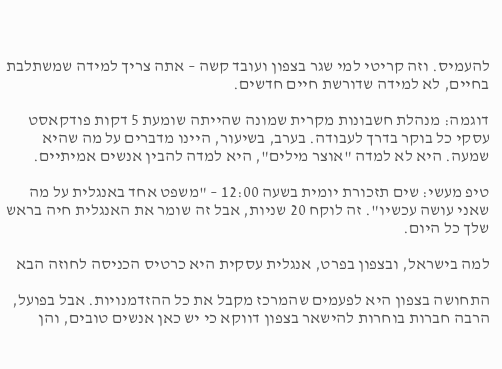להעמיס. וזה קריטי למי שגר בצפון ועובד קשה – אתה צריך למידה שמשתלבת בחיים, לא למידה שדורשת חיים חדשים.

דוגמה: מנהלת חשבונות מקרית שמונה שהייתה שומעת 5 דקות פודקאסט עסקי כל בוקר בדרך לעבודה. בערב, בשיעור, היינו מדברים על מה שהיא שמעה. היא לא למדה "אוצר מילים", היא למדה להבין אנשים אמיתיים.

טיפ מעשי: שים תזכורת יומית בשעה 12:00 – "משפט אחד באנגלית על מה שאני עושה עכשיו". זה לוקח 20 שניות, אבל זה שומר את האנגלית חיה בראש שלך כל היום.

למה בישראל, ובצפון בפרט, אנגלית עסקית היא כרטיס הכניסה לחוזה הבא

התחושה בצפון היא לפעמים שהמרכז מקבל את כל ההזדמנויות. אבל בפועל, הרבה חברות בוחרות להישאר בצפון דווקא כי יש כאן אנשים טובים, והן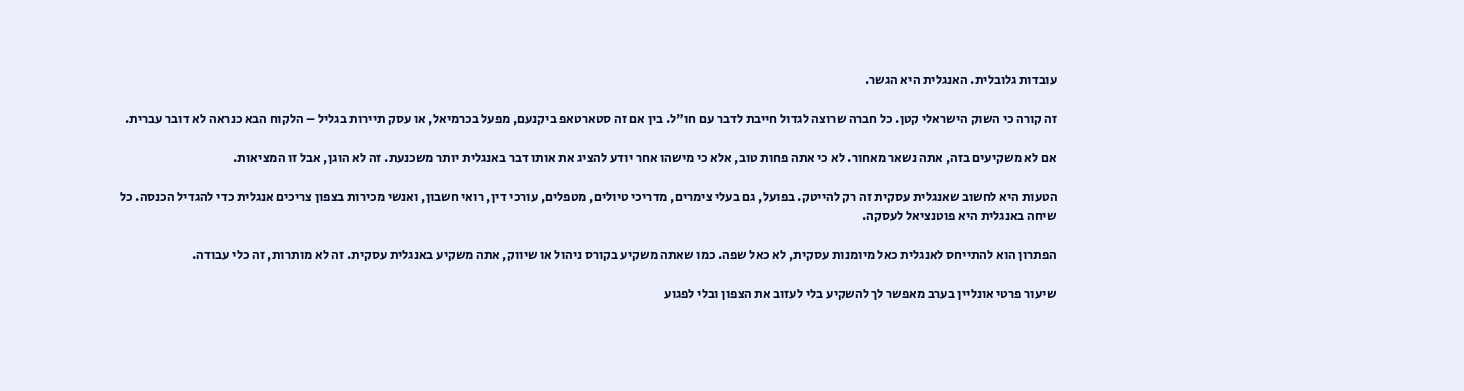עובדות גלובלית. האנגלית היא הגשר.

זה קורה כי השוק הישראלי קטן. כל חברה שרוצה לגדול חייבת לדבר עם חו"ל. בין אם זה סטארטאפ ביקנעם, מפעל בכרמיאל, או עסק תיירות בגליל – הלקוח הבא כנראה לא דובר עברית.

אם לא משקיעים בזה, אתה נשאר מאחור. לא כי אתה פחות טוב, אלא כי מישהו אחר יודע להציג את אותו דבר באנגלית יותר משכנעת. זה לא הוגן, אבל זו המציאות.

הטעות היא לחשוב שאנגלית עסקית זה רק להייטק. בפועל, גם בעלי צימרים, מדריכי טיולים, מטפלים, עורכי דין, רואי חשבון, ואנשי מכירות בצפון צריכים אנגלית כדי להגדיל הכנסה. כל שיחה באנגלית היא פוטנציאל לעסקה.

הפתרון הוא להתייחס לאנגלית כאל מיומנות עסקית, לא כאל שפה. כמו שאתה משקיע בקורס ניהול או שיווק, אתה משקיע באנגלית עסקית. זה לא מותרות, זה כלי עבודה.

שיעור פרטי אונליין בערב מאפשר לך להשקיע בלי לעזוב את הצפון ובלי לפגוע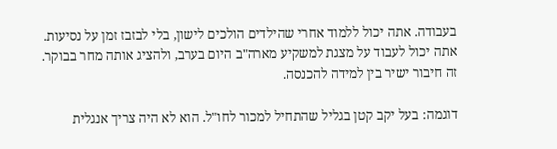בעבודה. אתה יכול ללמוד אחרי שהילדים הולכים לישון, בלי לבזבז זמן על נסיעות. אתה יכול לעבוד על מצגת למשקיע מארה"ב היום בערב, ולהציג אותה מחר בבוקר. זה חיבור ישיר בין למידה להכנסה.

דוגמה: בעל יקב קטן בגליל שהתחיל למכור לחו"ל. הוא לא היה צריך אנגלית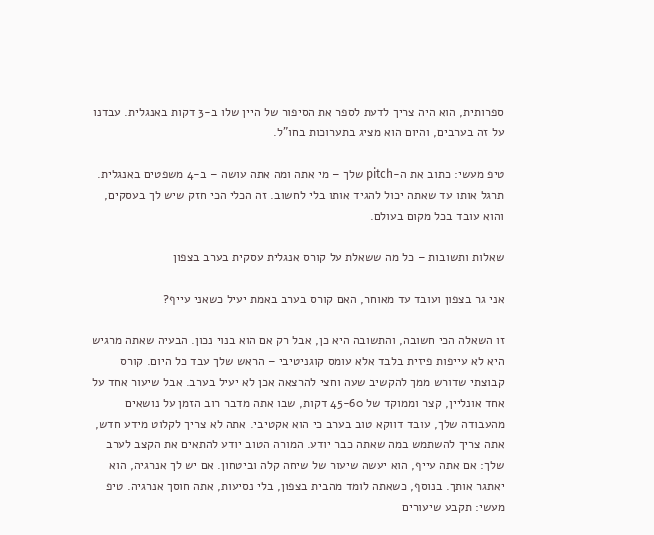ספרותית, הוא היה צריך לדעת לספר את הסיפור של היין שלו ב-3 דקות באנגלית. עבדנו על זה בערבים, והיום הוא מציג בתערוכות בחו"ל.

טיפ מעשי: כתוב את ה-pitch שלך – מי אתה ומה אתה עושה – ב-4 משפטים באנגלית. תרגל אותו עד שאתה יכול להגיד אותו בלי לחשוב. זה הכלי הכי חזק שיש לך בעסקים, והוא עובד בכל מקום בעולם.

שאלות ותשובות – כל מה ששאלת על קורס אנגלית עסקית בערב בצפון

אני גר בצפון ועובד עד מאוחר, האם קורס בערב באמת יעיל כשאני עייף?

זו השאלה הכי חשובה, והתשובה היא כן, אבל רק אם הוא בנוי נכון. הבעיה שאתה מרגיש היא לא עייפות פיזית בלבד אלא עומס קוגניטיבי – הראש שלך עבד כל היום. קורס קבוצתי שדורש ממך להקשיב שעה וחצי להרצאה אכן לא יעיל בערב. אבל שיעור אחד על אחד אונליין, קצר וממוקד של 45-60 דקות, שבו אתה מדבר רוב הזמן על נושאים מהעבודה שלך, עובד דווקא טוב בערב כי הוא אקטיבי. אתה לא צריך לקלוט מידע חדש, אתה צריך להשתמש במה שאתה כבר יודע. המורה הטוב יודע להתאים את הקצב לערב שלך: אם אתה עייף, הוא יעשה שיעור של שיחה קלה וביטחון. אם יש לך אנרגיה, הוא יאתגר אותך. בנוסף, כשאתה לומד מהבית בצפון, בלי נסיעות, אתה חוסך אנרגיה. טיפ מעשי: תקבע שיעורים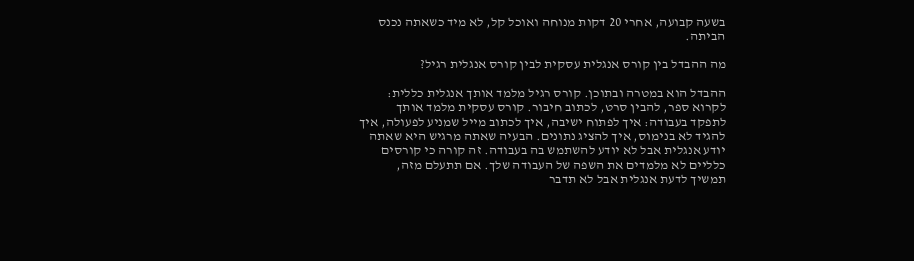בשעה קבועה, אחרי 20 דקות מנוחה ואוכל קל, לא מיד כשאתה נכנס הביתה.

מה ההבדל בין קורס אנגלית עסקית לבין קורס אנגלית רגיל?

ההבדל הוא במטרה ובתוכן. קורס רגיל מלמד אותך אנגלית כללית: לקרוא ספר, להבין סרט, לכתוב חיבור. קורס עסקית מלמד אותך לתפקד בעבודה: איך לפתוח ישיבה, איך לכתוב מייל שמניע לפעולה, איך להגיד לא בנימוס, איך להציג נתונים. הבעיה שאתה מרגיש היא שאתה יודע אנגלית אבל לא יודע להשתמש בה בעבודה. זה קורה כי קורסים כלליים לא מלמדים את השפה של העבודה שלך. אם תתעלם מזה, תמשיך לדעת אנגלית אבל לא תדבר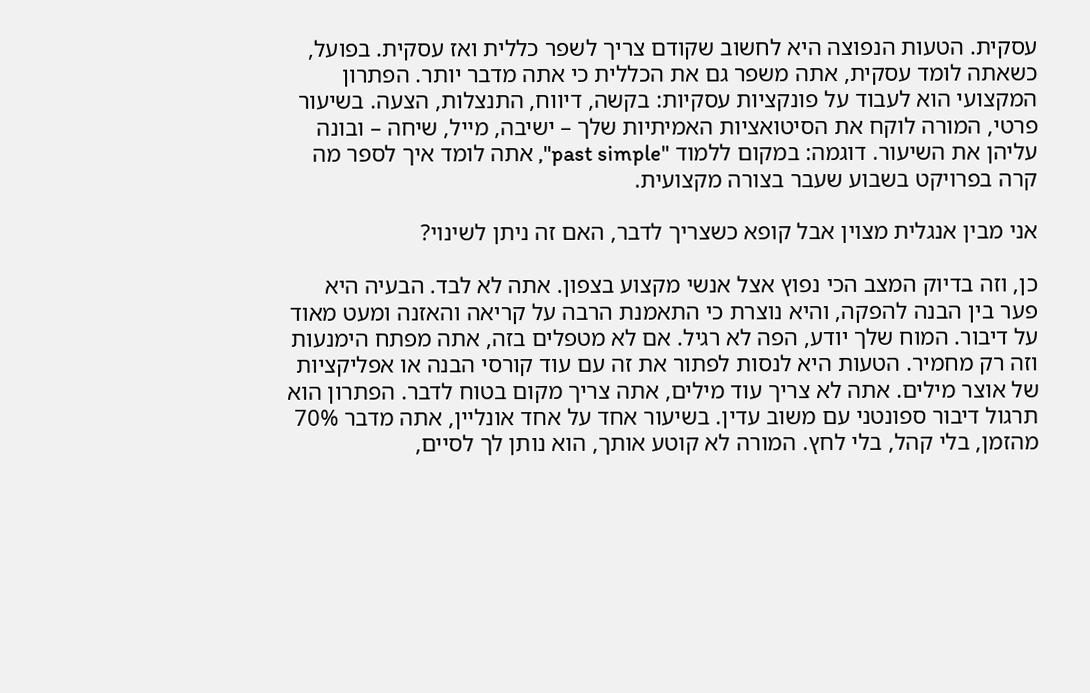עסקית. הטעות הנפוצה היא לחשוב שקודם צריך לשפר כללית ואז עסקית. בפועל, כשאתה לומד עסקית, אתה משפר גם את הכללית כי אתה מדבר יותר. הפתרון המקצועי הוא לעבוד על פונקציות עסקיות: בקשה, דיווח, התנצלות, הצעה. בשיעור פרטי, המורה לוקח את הסיטואציות האמיתיות שלך – ישיבה, מייל, שיחה – ובונה עליהן את השיעור. דוגמה: במקום ללמוד "past simple", אתה לומד איך לספר מה קרה בפרויקט בשבוע שעבר בצורה מקצועית.

אני מבין אנגלית מצוין אבל קופא כשצריך לדבר, האם זה ניתן לשינוי?

כן, וזה בדיוק המצב הכי נפוץ אצל אנשי מקצוע בצפון. אתה לא לבד. הבעיה היא פער בין הבנה להפקה, והיא נוצרת כי התאמנת הרבה על קריאה והאזנה ומעט מאוד על דיבור. המוח שלך יודע, הפה לא רגיל. אם לא מטפלים בזה, אתה מפתח הימנעות וזה רק מחמיר. הטעות היא לנסות לפתור את זה עם עוד קורסי הבנה או אפליקציות של אוצר מילים. אתה לא צריך עוד מילים, אתה צריך מקום בטוח לדבר. הפתרון הוא תרגול דיבור ספונטני עם משוב עדין. בשיעור אחד על אחד אונליין, אתה מדבר 70% מהזמן, בלי קהל, בלי לחץ. המורה לא קוטע אותך, הוא נותן לך לסיים,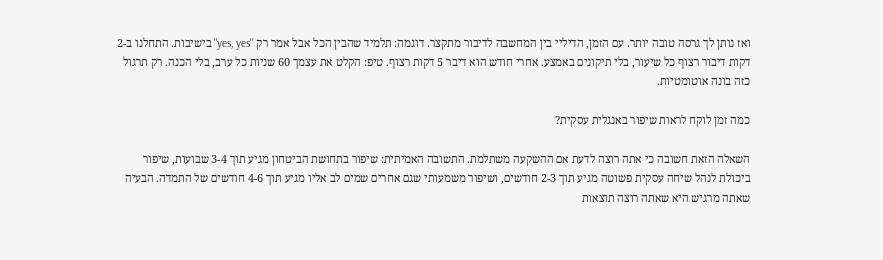ואז נותן לך גרסה טובה יותר. עם הזמן, הדיליי בין המחשבה לדיבור מתקצר. דוגמה: תלמיד שהבין הכל אבל אמר רק "yes, yes" בישיבות. התחלנו ב-2 דקות דיבור רצוף כל שיעור, בלי תיקונים באמצע. אחרי חודש הוא דיבר 5 דקות רצוף. טיפ: הקלט את עצמך 60 שניות כל ערב, בלי הכנה. רק תרגול כזה בונה אוטומטיות.

כמה זמן לוקח לראות שיפור באנגלית עסקית?

השאלה הזאת חשובה כי אתה רוצה לדעת אם ההשקעה משתלמת. התשובה האמיתית: שיפור בתחושת הביטחון מגיע תוך 3-4 שבועות, שיפור ביכולת לנהל שיחה עסקית פשוטה מגיע תוך 2-3 חודשים, ושיפור משמעותי שגם אחרים שמים לב אליו מגיע תוך 4-6 חודשים של התמדה. הבעיה שאתה מרגיש היא שאתה רוצה תוצאות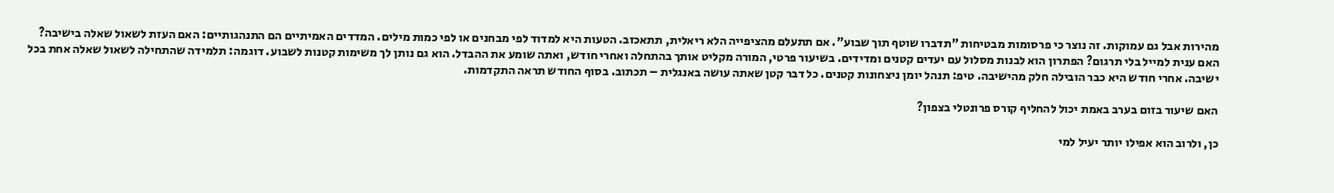מהירות אבל גם עמוקות. זה נוצר כי פרסומות מבטיחות "תדברו שוטף תוך שבוע". אם תתעלם מהציפייה הלא ריאלית, תתאכזב. הטעות היא למדוד לפי מבחנים או לפי כמות מילים. המדדים האמיתיים הם התנהגותיים: האם העזת לשאול שאלה בישיבה? האם ענית למייל בלי תרגום? הפתרון הוא לבנות מסלול עם יעדים קטנים ומדידים. בשיעור פרטי, המורה מקליט אותך בהתחלה ואחרי חודש, ואתה שומע את ההבדל. הוא גם נותן לך משימות קטנות לשבוע. דוגמה: תלמידה שהתחילה לשאול שאלה אחת בכל ישיבה. אחרי חודש היא כבר הובילה חלק מהישיבה. טיפ: תנהל יומן ניצחונות קטנים. כל דבר קטן שאתה עושה באנגלית – תכתוב. בסוף החודש תראה התקדמות.

האם שיעור בזום בערב באמת יכול להחליף קורס פרונטלי בצפון?

כן, ולרוב הוא אפילו יותר יעיל למי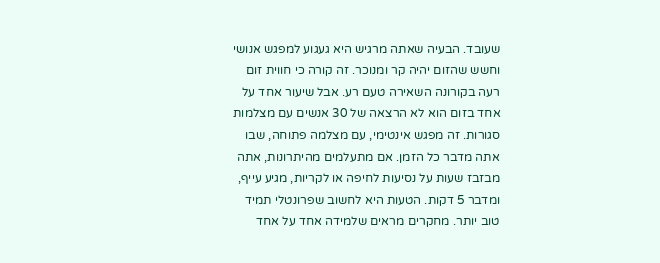שעובד. הבעיה שאתה מרגיש היא געגוע למפגש אנושי וחשש שהזום יהיה קר ומנוכר. זה קורה כי חווית זום רעה בקורונה השאירה טעם רע. אבל שיעור אחד על אחד בזום הוא לא הרצאה של 30 אנשים עם מצלמות סגורות. זה מפגש אינטימי, עם מצלמה פתוחה, שבו אתה מדבר כל הזמן. אם מתעלמים מהיתרונות, אתה מבזבז שעות על נסיעות לחיפה או לקריות, מגיע עייף, ומדבר 5 דקות. הטעות היא לחשוב שפרונטלי תמיד טוב יותר. מחקרים מראים שלמידה אחד על אחד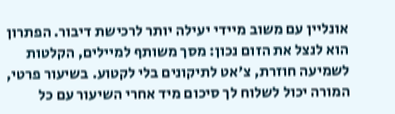אונליין עם משוב מיידי יעילה יותר לרכישת דיבור. הפתרון הוא לנצל את הזום נכון: מסך משותף למיילים, הקלטות לשמיעה חוזרת, צ'אט לתיקונים בלי לקטוע. בשיעור פרטי, המורה יכול לשלוח לך סיכום מיד אחרי השיעור עם כל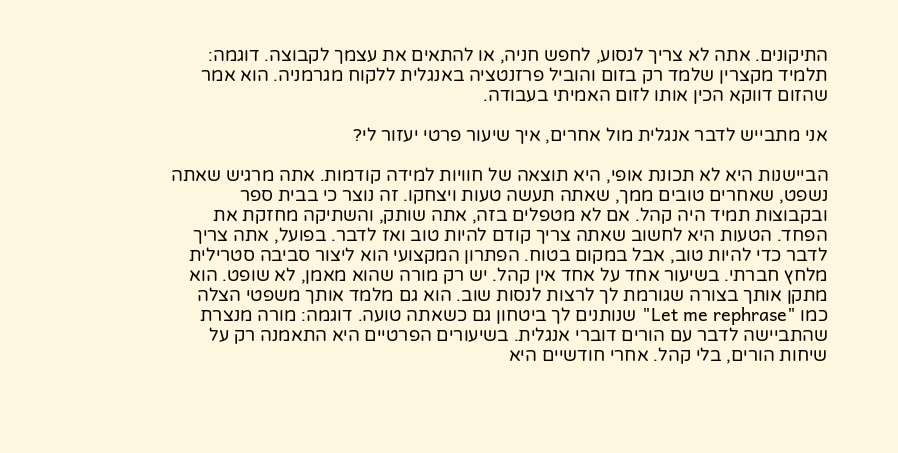התיקונים. אתה לא צריך לנסוע, לחפש חניה, או להתאים את עצמך לקבוצה. דוגמה: תלמיד מקצרין שלמד רק בזום והוביל פרזנטציה באנגלית ללקוח מגרמניה. הוא אמר שהזום דווקא הכין אותו לזום האמיתי בעבודה.

אני מתבייש לדבר אנגלית מול אחרים, איך שיעור פרטי יעזור לי?

הביישנות היא לא תכונת אופי, היא תוצאה של חוויות למידה קודמות. אתה מרגיש שאתה נשפט, שאחרים טובים ממך, שאתה תעשה טעות ויצחקו. זה נוצר כי בבית ספר ובקבוצות תמיד היה קהל. אם לא מטפלים בזה, אתה שותק, והשתיקה מחזקת את הפחד. הטעות היא לחשוב שאתה צריך קודם להיות טוב ואז לדבר. בפועל, אתה צריך לדבר כדי להיות טוב, אבל במקום בטוח. הפתרון המקצועי הוא ליצור סביבה סטרילית מלחץ חברתי. בשיעור אחד על אחד אין קהל. יש רק מורה שהוא מאמן, לא שופט. הוא מתקן אותך בצורה שגורמת לך לרצות לנסות שוב. הוא גם מלמד אותך משפטי הצלה כמו "Let me rephrase" שנותנים לך ביטחון גם כשאתה טועה. דוגמה: מורה מנצרת שהתביישה לדבר עם הורים דוברי אנגלית. בשיעורים הפרטיים היא התאמנה רק על שיחות הורים, בלי קהל. אחרי חודשיים היא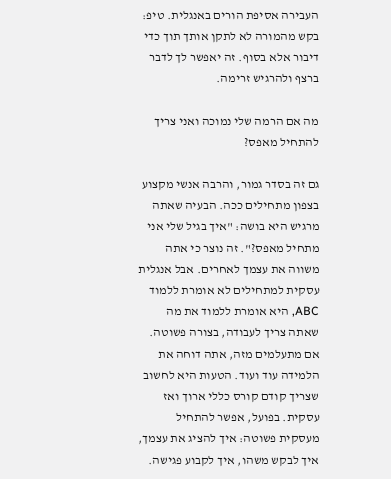העבירה אסיפת הורים באנגלית. טיפ: בקש מהמורה לא לתקן אותך תוך כדי דיבור אלא בסוף. זה יאפשר לך לדבר ברצף ולהרגיש זרימה.

מה אם הרמה שלי נמוכה ואני צריך להתחיל מאפס?

גם זה בסדר גמור, והרבה אנשי מקצוע בצפון מתחילים ככה. הבעיה שאתה מרגיש היא בושה: "איך בגיל שלי אני מתחיל מאפס?". זה נוצר כי אתה משווה את עצמך לאחרים. אבל אנגלית עסקית למתחילים לא אומרת ללמוד ABC, היא אומרת ללמוד את מה שאתה צריך לעבודה, בצורה פשוטה. אם מתעלמים מזה, אתה דוחה את הלמידה עוד ועוד. הטעות היא לחשוב שצריך קודם קורס כללי ארוך ואז עסקית. בפועל, אפשר להתחיל מעסקית פשוטה: איך להציג את עצמך, איך לבקש משהו, איך לקבוע פגישה.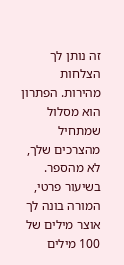זה נותן לך הצלחות מהירות. הפתרון הוא מסלול שמתחיל מהצרכים שלך, לא מהספר. בשיעור פרטי, המורה בונה לך אוצר מילים של 100 מילים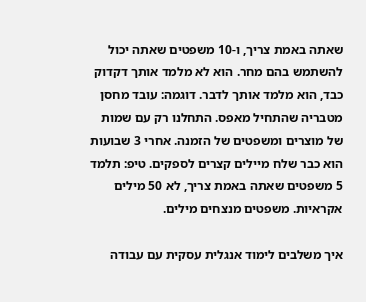שאתה באמת צריך, ו-10 משפטים שאתה יכול להשתמש בהם מחר. הוא לא מלמד אותך דקדוק כבד, הוא מלמד אותך לדבר. דוגמה: עובד מחסן מטבריה שהתחיל מאפס. התחלנו רק עם שמות של מוצרים ומשפטים של הזמנה. אחרי 3 שבועות הוא כבר שלח מיילים קצרים לספקים. טיפ: תלמד 5 משפטים שאתה באמת צריך, לא 50 מילים אקראיות. משפטים מנצחים מילים.

איך משלבים לימוד אנגלית עסקית עם עבודה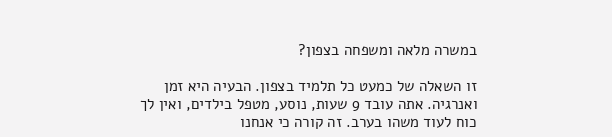במשרה מלאה ומשפחה בצפון?

זו השאלה של כמעט כל תלמיד בצפון. הבעיה היא זמן ואנרגיה. אתה עובד 9 שעות, נוסע, מטפל בילדים, ואין לך כוח לעוד משהו בערב. זה קורה כי אנחנו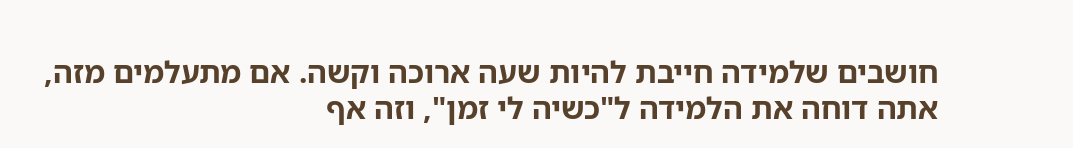חושבים שלמידה חייבת להיות שעה ארוכה וקשה. אם מתעלמים מזה, אתה דוחה את הלמידה ל"כשיה לי זמן", וזה אף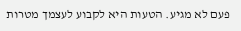פעם לא מגיע. הטעות היא לקבוע לעצמך מטרות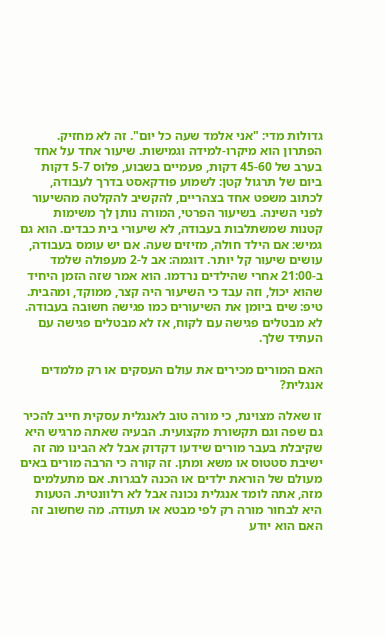גדולות מדי: "אני אלמד שעה כל יום". זה לא מחזיק. הפתרון הוא מיקרו-למידה וגמישות. שיעור אחד על אחד בערב של 45-60 דקות, פעמיים בשבוע, פלוס 5-7 דקות ביום של תרגול קטן: לשמוע פודקאסט בדרך לעבודה, לכתוב משפט אחד בצהריים, להקשיב להקלטה מהשיעור לפני השינה. בשיעור הפרטי, המורה נותן לך משימות קטנות שמשתלבות בעבודה, לא שיעורי בית כבדים. הוא גם גמיש: אם הילד חולה, מזיזים שעה. אם יש עומס בעבודה, עושים שיעור קל יותר. דוגמה: אב ל-2 מעפולה שלמד ב-21:00 אחרי שהילדים נרדמו. הוא אמר שזה הזמן היחיד שהוא יכול, וזה עבד כי השיעור היה קצר, ממוקד, ומהבית. טיפ: שים ביומן את השיעורים כמו פגישה חשובה בעבודה. לא מבטלים פגישה עם לקוח, אז לא מבטלים פגישה עם העתיד שלך.

האם המורים מכירים את עולם העסקים או רק מלמדים אנגלית?

זו שאלה מצוינת, כי מורה טוב לאנגלית עסקית חייב להכיר גם שפה וגם תקשורת מקצועית. הבעיה שאתה מרגיש היא שקיבלת בעבר מורים שידעו דקדוק אבל לא הבינו מה זה ישיבת סטטוס או משא ומתן. זה קורה כי הרבה מורים באים מעולם של הוראת ילדים או הכנה לבגרות. אם מתעלמים מזה, אתה לומד אנגלית נכונה אבל לא רלוונטית. הטעות היא לבחור מורה רק לפי מבטא או תעודה. מה שחשוב זה האם הוא יודע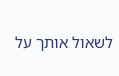לשאול אותך על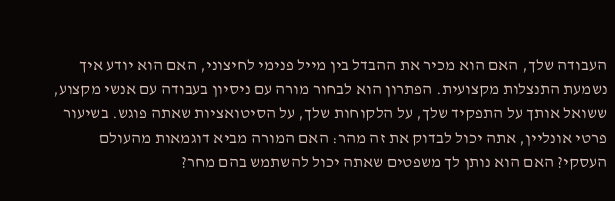העבודה שלך, האם הוא מכיר את ההבדל בין מייל פנימי לחיצוני, האם הוא יודע איך נשמעת התנצלות מקצועית. הפתרון הוא לבחור מורה עם ניסיון בעבודה עם אנשי מקצוע, ששואל אותך על התפקיד שלך, על הלקוחות שלך, על הסיטואציות שאתה פוגש. בשיעור פרטי אונליין, אתה יכול לבדוק את זה מהר: האם המורה מביא דוגמאות מהעולם העסקי? האם הוא נותן לך משפטים שאתה יכול להשתמש בהם מחר?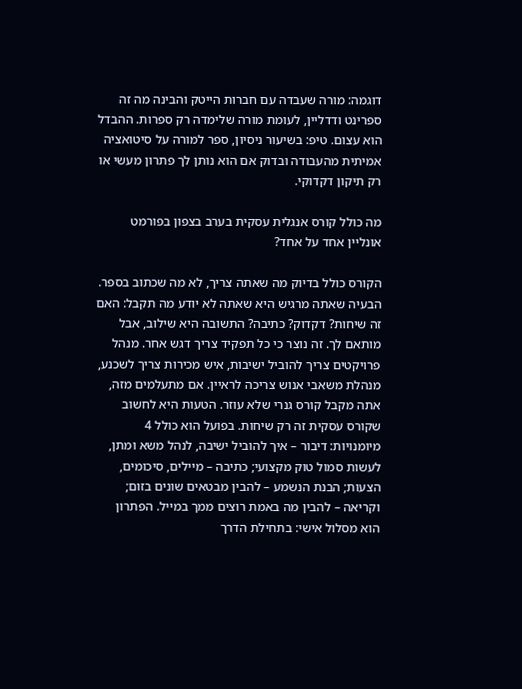דוגמה: מורה שעבדה עם חברות הייטק והבינה מה זה ספרינט ודדליין, לעומת מורה שלימדה רק ספרות. ההבדל הוא עצום. טיפ: בשיעור ניסיון, ספר למורה על סיטואציה אמיתית מהעבודה ובדוק אם הוא נותן לך פתרון מעשי או רק תיקון דקדוקי.

מה כולל קורס אנגלית עסקית בערב בצפון בפורמט אונליין אחד על אחד?

הקורס כולל בדיוק מה שאתה צריך, לא מה שכתוב בספר. הבעיה שאתה מרגיש היא שאתה לא יודע מה תקבל: האם זה שיחות? דקדוק? כתיבה? התשובה היא שילוב, אבל מותאם לך. זה נוצר כי כל תפקיד צריך דגש אחר. מנהל פרויקטים צריך להוביל ישיבות, איש מכירות צריך לשכנע, מנהלת משאבי אנוש צריכה לראיין. אם מתעלמים מזה, אתה מקבל קורס גנרי שלא עוזר. הטעות היא לחשוב שקורס עסקית זה רק שיחות. בפועל הוא כולל 4 מיומנויות: דיבור – איך להוביל ישיבה, לנהל משא ומתן, לעשות סמול טוק מקצועי; כתיבה – מיילים, סיכומים, הצעות; הבנת הנשמע – להבין מבטאים שונים בזום; וקריאה – להבין מה באמת רוצים ממך במייל. הפתרון הוא מסלול אישי: בתחילת הדרך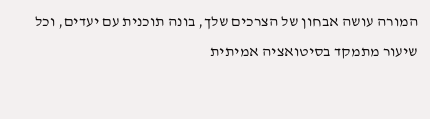המורה עושה אבחון של הצרכים שלך, בונה תוכנית עם יעדים, וכל שיעור מתמקד בסיטואציה אמיתית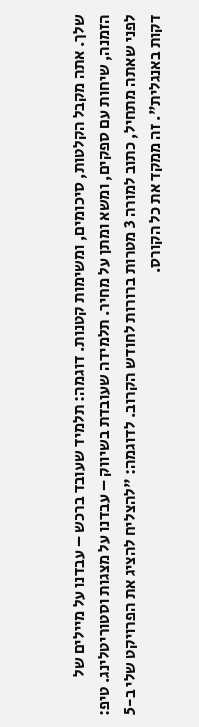שלך. אתה מקבל הקלטות, סיכומים, ומשימות קטנות. דוגמה: תלמיד שעובד ברכש – עבדנו על מיילים של הזמנה, שיחות עם ספקים, ומשא ומתן על מחיר. תלמידה שעובדת בשיווק – עבדנו על מצגות וסטוריטלינג. טיפ: לפני שאתה מתחיל, כתוב למורה 3 מטרות ברורות לחודש הקרוב. לדוגמה: "להצליח להציג את הפרויקט שלי ב-5 דקות באנגלית". זה ממקד את כל הקורס.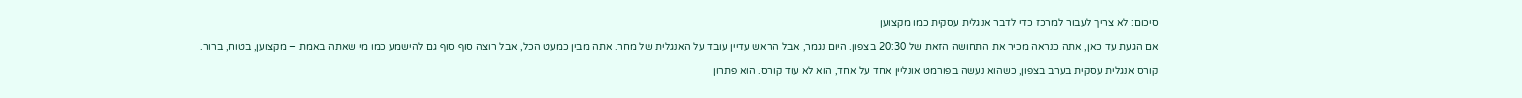סיכום: לא צריך לעבור למרכז כדי לדבר אנגלית עסקית כמו מקצוען

אם הגעת עד כאן, אתה כנראה מכיר את התחושה הזאת של 20:30 בצפון. היום נגמר, אבל הראש עדיין עובד על האנגלית של מחר. אתה מבין כמעט הכל, אבל רוצה סוף סוף גם להישמע כמו מי שאתה באמת – מקצוען, בטוח, ברור.

קורס אנגלית עסקית בערב בצפון, כשהוא נעשה בפורמט אונליין אחד על אחד, הוא לא עוד קורס. הוא פתרון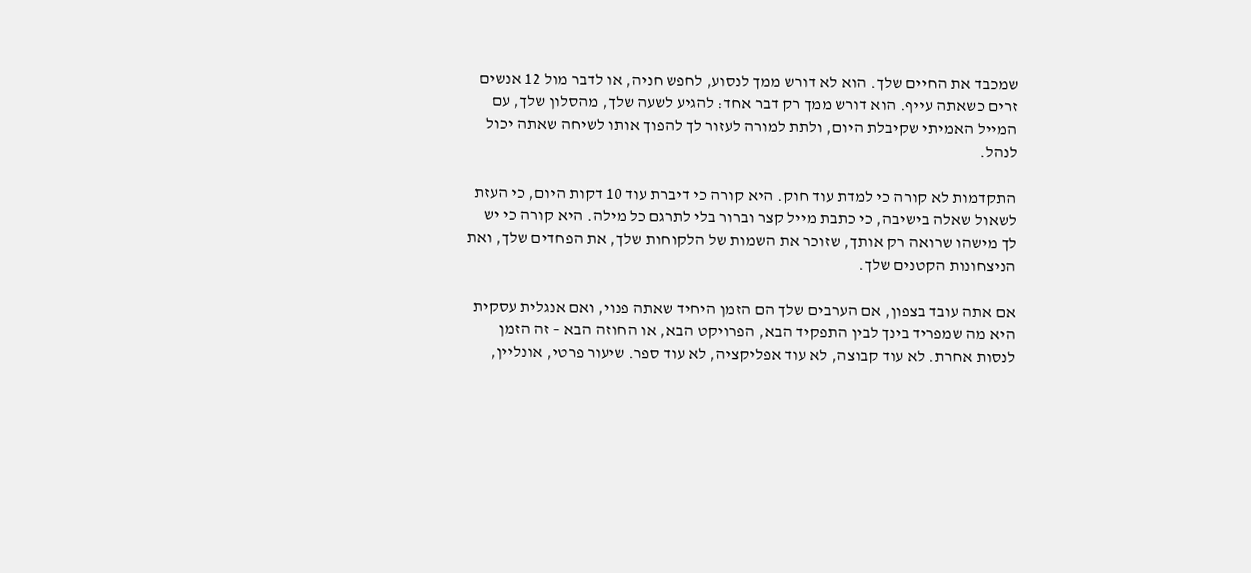שמכבד את החיים שלך. הוא לא דורש ממך לנסוע, לחפש חניה, או לדבר מול 12 אנשים זרים כשאתה עייף. הוא דורש ממך רק דבר אחד: להגיע לשעה שלך, מהסלון שלך, עם המייל האמיתי שקיבלת היום, ולתת למורה לעזור לך להפוך אותו לשיחה שאתה יכול לנהל.

התקדמות לא קורה כי למדת עוד חוק. היא קורה כי דיברת עוד 10 דקות היום, כי העזת לשאול שאלה בישיבה, כי כתבת מייל קצר וברור בלי לתרגם כל מילה. היא קורה כי יש לך מישהו שרואה רק אותך, שזוכר את השמות של הלקוחות שלך, את הפחדים שלך, ואת הניצחונות הקטנים שלך.

אם אתה עובד בצפון, אם הערבים שלך הם הזמן היחיד שאתה פנוי, ואם אנגלית עסקית היא מה שמפריד בינך לבין התפקיד הבא, הפרויקט הבא, או החוזה הבא – זה הזמן לנסות אחרת. לא עוד קבוצה, לא עוד אפליקציה, לא עוד ספר. שיעור פרטי, אונליין,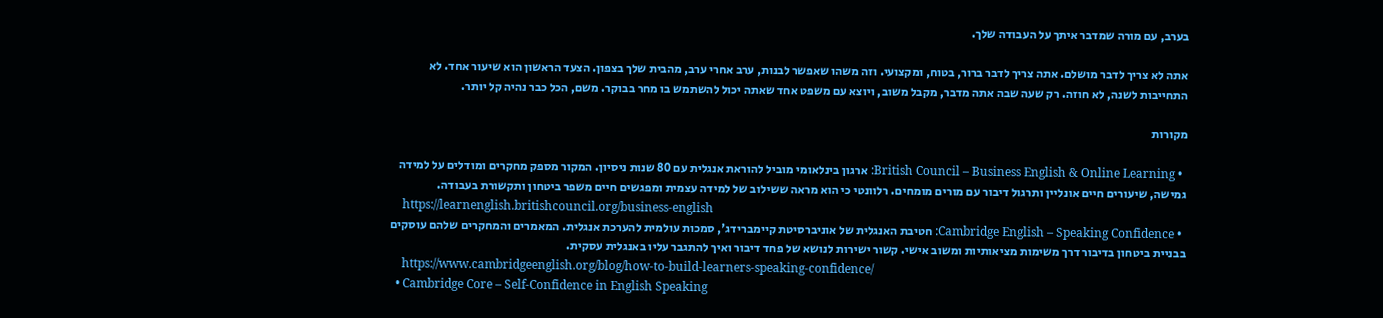בערב, עם מורה שמדבר איתך על העבודה שלך.

אתה לא צריך לדבר מושלם. אתה צריך לדבר ברור, בטוח, ומקצועי. וזה משהו שאפשר לבנות, ערב אחרי ערב, מהבית שלך בצפון. הצעד הראשון הוא שיעור אחד. לא התחייבות לשנה, לא חוזה. רק שעה שבה אתה מדבר, מקבל משוב, ויוצא עם משפט אחד שאתה יכול להשתמש בו מחר בבוקר. משם, הכל כבר נהיה קל יותר.

מקורות

  • British Council – Business English & Online Learning: ארגון בינלאומי מוביל להוראת אנגלית עם 80 שנות ניסיון. המקור מספק מחקרים ומודלים על למידה גמישה, שיעורים חיים אונליין ותרגול דיבור עם מורים מומחים. רלוונטי כי הוא מראה ששילוב של למידה עצמית ומפגשים חיים משפר ביטחון ותקשורת בעבודה.
    https://learnenglish.britishcouncil.org/business-english
  • Cambridge English – Speaking Confidence: חטיבת האנגלית של אוניברסיטת קיימברידג', סמכות עולמית להערכת אנגלית. המאמרים והמחקרים שלהם עוסקים בבניית ביטחון בדיבור דרך משימות מציאותיות ומשוב אישי. קשור ישירות לנושא של פחד דיבור ואיך להתגבר עליו באנגלית עסקית.
    https://www.cambridgeenglish.org/blog/how-to-build-learners-speaking-confidence/
  • Cambridge Core – Self-Confidence in English Speaking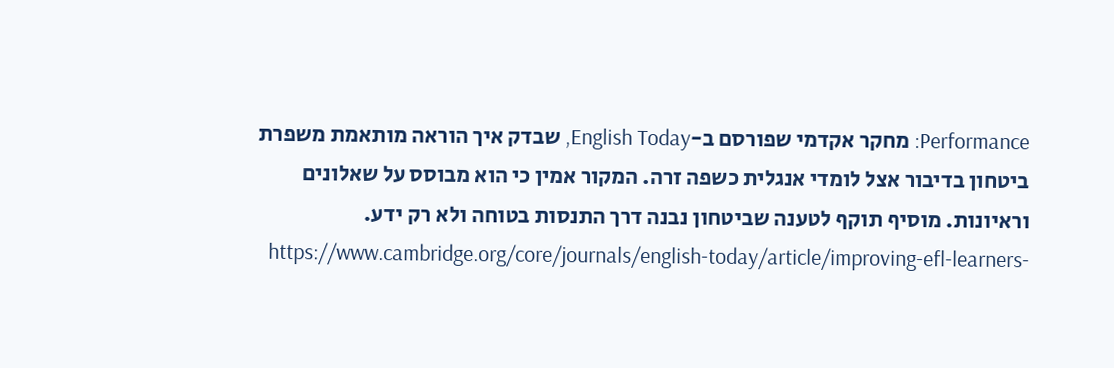Performance: מחקר אקדמי שפורסם ב-English Today, שבדק איך הוראה מותאמת משפרת ביטחון בדיבור אצל לומדי אנגלית כשפה זרה. המקור אמין כי הוא מבוסס על שאלונים וראיונות. מוסיף תוקף לטענה שביטחון נבנה דרך התנסות בטוחה ולא רק ידע.
    https://www.cambridge.org/core/journals/english-today/article/improving-efl-learners-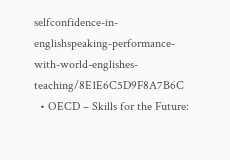selfconfidence-in-englishspeaking-performance-with-world-englishes-teaching/8E1E6C5D9F8A7B6C
  • OECD – Skills for the Future: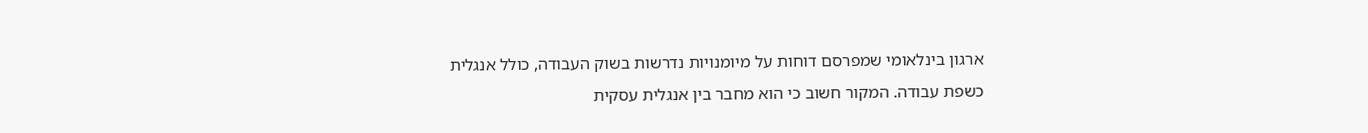ארגון בינלאומי שמפרסם דוחות על מיומנויות נדרשות בשוק העבודה, כולל אנגלית כשפת עבודה. המקור חשוב כי הוא מחבר בין אנגלית עסקית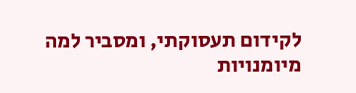לקידום תעסוקתי, ומסביר למה מיומנויות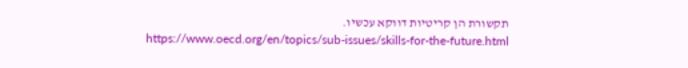תקשורת הן קריטיות דווקא עכשיו.
    https://www.oecd.org/en/topics/sub-issues/skills-for-the-future.html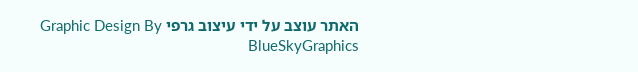האתר עוצב על ידי עיצוב גרפי Graphic Design By BlueSkyGraphics